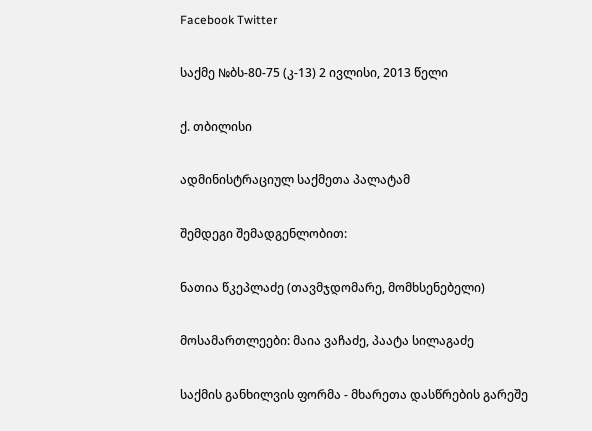Facebook Twitter

საქმე №ბს-80-75 (კ-13) 2 ივლისი, 2013 წელი

ქ. თბილისი

ადმინისტრაციულ საქმეთა პალატამ

შემდეგი შემადგენლობით:

ნათია წკეპლაძე (თავმჯდომარე, მომხსენებელი)

მოსამართლეები: მაია ვაჩაძე, პაატა სილაგაძე

საქმის განხილვის ფორმა - მხარეთა დასწრების გარეშე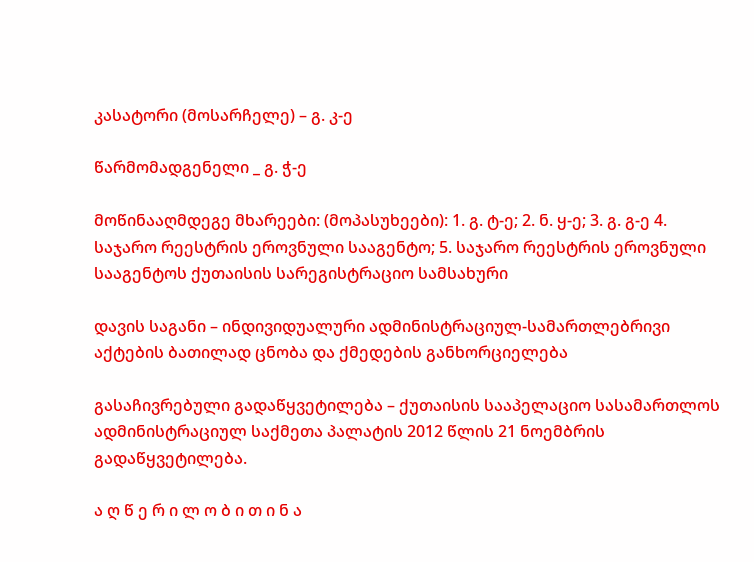კასატორი (მოსარჩელე) – გ. კ-ე

წარმომადგენელი _ გ. ჭ-ე

მოწინააღმდეგე მხარეები: (მოპასუხეები): 1. გ. ტ-ე; 2. ნ. ყ-ე; 3. გ. გ-ე 4. საჯარო რეესტრის ეროვნული სააგენტო; 5. საჯარო რეესტრის ეროვნული სააგენტოს ქუთაისის სარეგისტრაციო სამსახური

დავის საგანი – ინდივიდუალური ადმინისტრაციულ-სამართლებრივი აქტების ბათილად ცნობა და ქმედების განხორციელება

გასაჩივრებული გადაწყვეტილება – ქუთაისის სააპელაციო სასამართლოს ადმინისტრაციულ საქმეთა პალატის 2012 წლის 21 ნოემბრის გადაწყვეტილება.

ა ღ წ ე რ ი ლ ო ბ ი თ ი ნ ა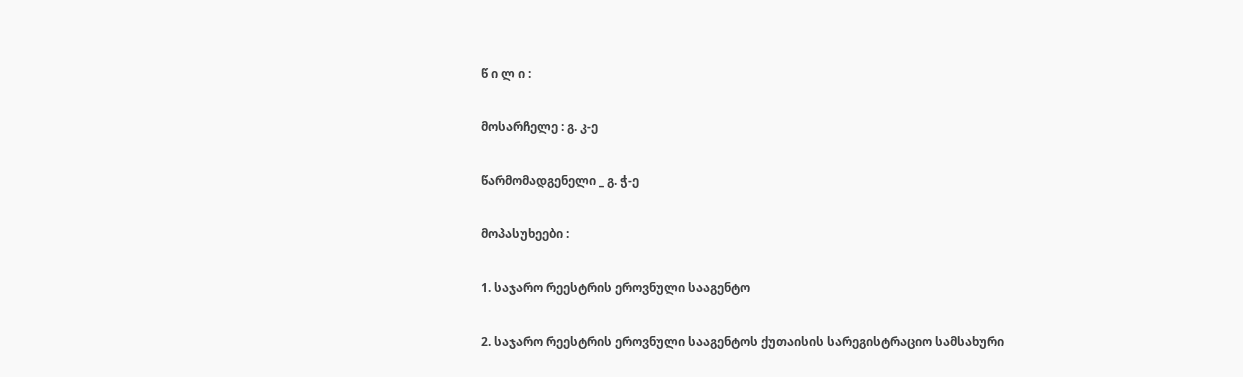წ ი ლ ი :

მოსარჩელე : გ. კ-ე

წარმომადგენელი _ გ. ჭ-ე

მოპასუხეები :

1. საჯარო რეესტრის ეროვნული სააგენტო

2. საჯარო რეესტრის ეროვნული სააგენტოს ქუთაისის სარეგისტრაციო სამსახური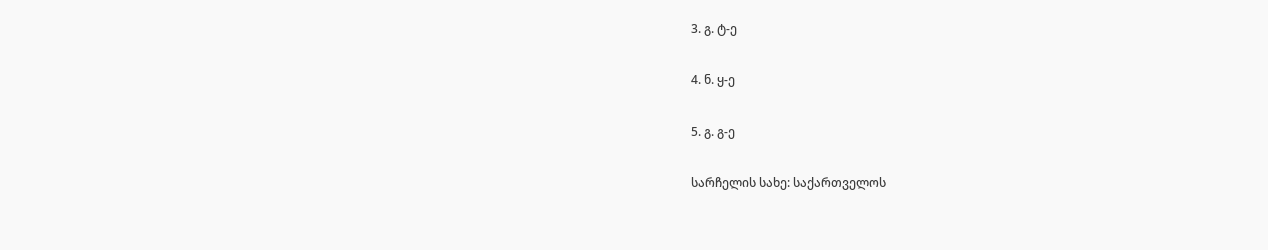3. გ. ტ-ე

4. ნ. ყ-ე

5. გ. გ-ე

სარჩელის სახე: საქართველოს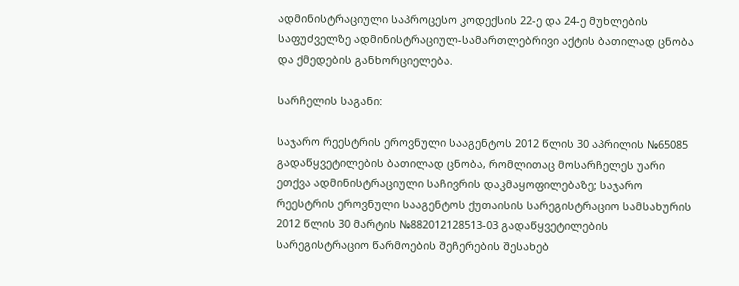ადმინისტრაციული საპროცესო კოდექსის 22-ე და 24-ე მუხლების საფუძველზე ადმინისტრაციულ-სამართლებრივი აქტის ბათილად ცნობა და ქმედების განხორციელება.

სარჩელის საგანი:

საჯარო რეესტრის ეროვნული სააგენტოს 2012 წლის 30 აპრილის №65085 გადაწყვეტილების ბათილად ცნობა, რომლითაც მოსარჩელეს უარი ეთქვა ადმინისტრაციული საჩივრის დაკმაყოფილებაზე; საჯარო რეესტრის ეროვნული სააგენტოს ქუთაისის სარეგისტრაციო სამსახურის 2012 წლის 30 მარტის №882012128513-03 გადაწყვეტილების სარეგისტრაციო წარმოების შეჩერების შესახებ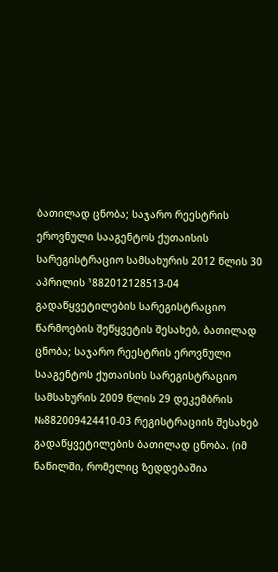ბათილად ცნობა; საჯარო რეესტრის ეროვნული სააგენტოს ქუთაისის სარეგისტრაციო სამსახურის 2012 წლის 30 აპრილის ¹882012128513-04 გადაწყვეტილების სარეგისტრაციო წარმოების შეწყვეტის შესახებ, ბათილად ცნობა; საჯარო რეესტრის ეროვნული სააგენტოს ქუთაისის სარეგისტრაციო სამსახურის 2009 წლის 29 დეკემბრის №882009424410-03 რეგისტრაციის შესახებ გადაწყვეტილების ბათილად ცნობა. (იმ ნაწილში, რომელიც ზედდებაშია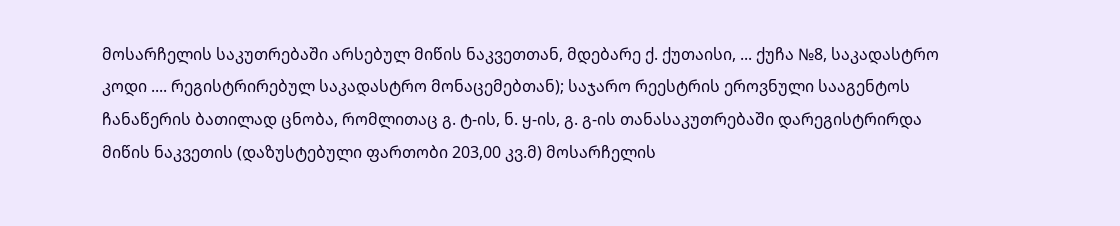მოსარჩელის საკუთრებაში არსებულ მიწის ნაკვეთთან, მდებარე ქ. ქუთაისი, ... ქუჩა №8, საკადასტრო კოდი .... რეგისტრირებულ საკადასტრო მონაცემებთან); საჯარო რეესტრის ეროვნული სააგენტოს ჩანაწერის ბათილად ცნობა, რომლითაც გ. ტ-ის, ნ. ყ-ის, გ. გ-ის თანასაკუთრებაში დარეგისტრირდა მიწის ნაკვეთის (დაზუსტებული ფართობი 203,00 კვ.მ) მოსარჩელის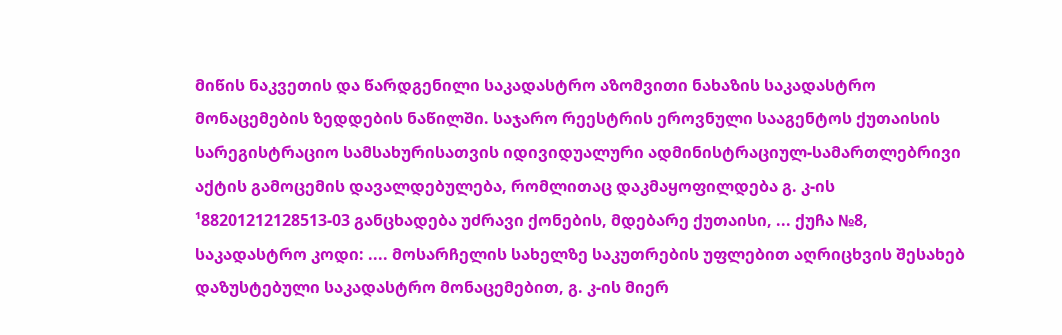მიწის ნაკვეთის და წარდგენილი საკადასტრო აზომვითი ნახაზის საკადასტრო მონაცემების ზედდების ნაწილში. საჯარო რეესტრის ეროვნული სააგენტოს ქუთაისის სარეგისტრაციო სამსახურისათვის იდივიდუალური ადმინისტრაციულ-სამართლებრივი აქტის გამოცემის დავალდებულება, რომლითაც დაკმაყოფილდება გ. კ-ის ¹88201212128513-03 განცხადება უძრავი ქონების, მდებარე ქუთაისი, ... ქუჩა №8, საკადასტრო კოდი: .... მოსარჩელის სახელზე საკუთრების უფლებით აღრიცხვის შესახებ დაზუსტებული საკადასტრო მონაცემებით, გ. კ-ის მიერ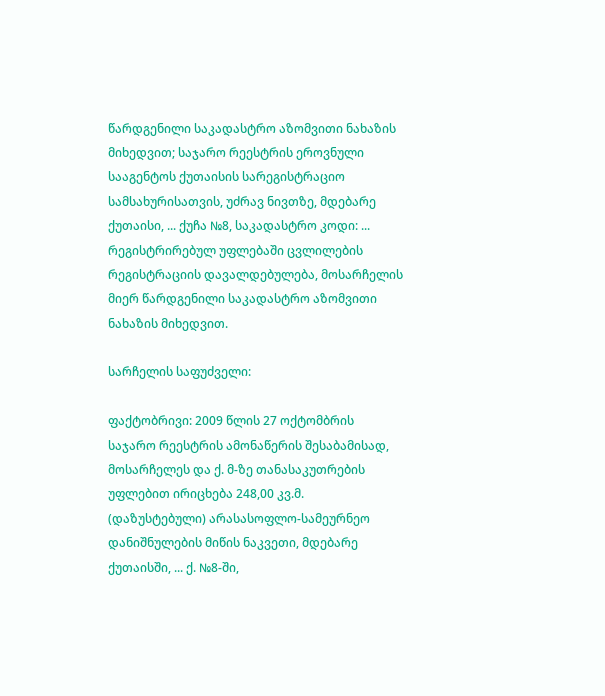წარდგენილი საკადასტრო აზომვითი ნახაზის მიხედვით; საჯარო რეესტრის ეროვნული სააგენტოს ქუთაისის სარეგისტრაციო სამსახურისათვის, უძრავ ნივთზე, მდებარე ქუთაისი, ... ქუჩა №8, საკადასტრო კოდი: ... რეგისტრირებულ უფლებაში ცვლილების რეგისტრაციის დავალდებულება, მოსარჩელის მიერ წარდგენილი საკადასტრო აზომვითი ნახაზის მიხედვით.

სარჩელის საფუძველი:

ფაქტობრივი: 2009 წლის 27 ოქტომბრის საჯარო რეესტრის ამონაწერის შესაბამისად, მოსარჩელეს და ქ. მ-ზე თანასაკუთრების უფლებით ირიცხება 248,00 კვ.მ. (დაზუსტებული) არასასოფლო-სამეურნეო დანიშნულების მიწის ნაკვეთი, მდებარე ქუთაისში, ... ქ. №8-ში,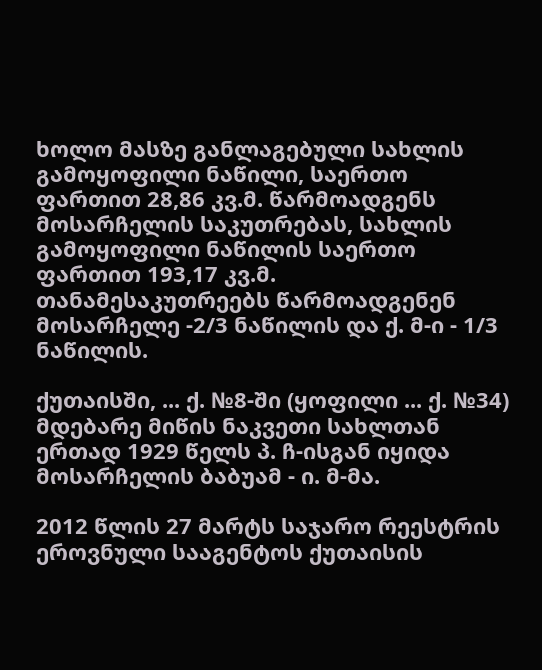ხოლო მასზე განლაგებული სახლის გამოყოფილი ნაწილი, საერთო ფართით 28,86 კვ.მ. წარმოადგენს მოსარჩელის საკუთრებას, სახლის გამოყოფილი ნაწილის საერთო ფართით 193,17 კვ.მ. თანამესაკუთრეებს წარმოადგენენ მოსარჩელე -2/3 ნაწილის და ქ. მ-ი - 1/3 ნაწილის.

ქუთაისში, ... ქ. №8-ში (ყოფილი ... ქ. №34) მდებარე მიწის ნაკვეთი სახლთან ერთად 1929 წელს პ. ჩ-ისგან იყიდა მოსარჩელის ბაბუამ - ი. მ-მა.

2012 წლის 27 მარტს საჯარო რეესტრის ეროვნული სააგენტოს ქუთაისის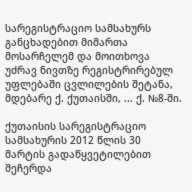სარეგისტრაციო სამსახურს განცხადებით მიმართა მოსარჩელემ და მოითხოვა უძრავ ნივთზე რეგისტრირებულ უფლებაში ცვლილების შეტანა, მდებარე ქ. ქუთაისში, ... ქ. №8-ში.

ქუთაისის სარეგისტრაციო სამსახურის 2012 წლის 30 მარტის გადაწყვეტილებით შეჩერდა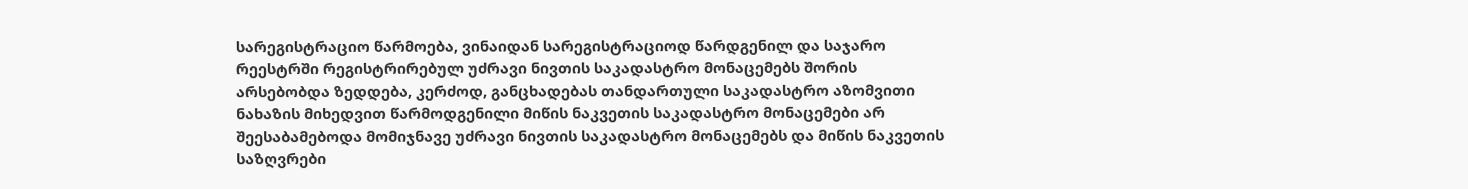სარეგისტრაციო წარმოება, ვინაიდან სარეგისტრაციოდ წარდგენილ და საჯარო რეესტრში რეგისტრირებულ უძრავი ნივთის საკადასტრო მონაცემებს შორის არსებობდა ზედდება, კერძოდ, განცხადებას თანდართული საკადასტრო აზომვითი ნახაზის მიხედვით წარმოდგენილი მიწის ნაკვეთის საკადასტრო მონაცემები არ შეესაბამებოდა მომიჯნავე უძრავი ნივთის საკადასტრო მონაცემებს და მიწის ნაკვეთის საზღვრები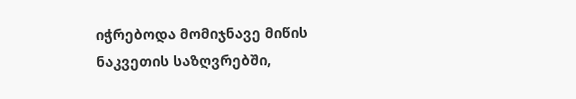იჭრებოდა მომიჯნავე მიწის ნაკვეთის საზღვრებში,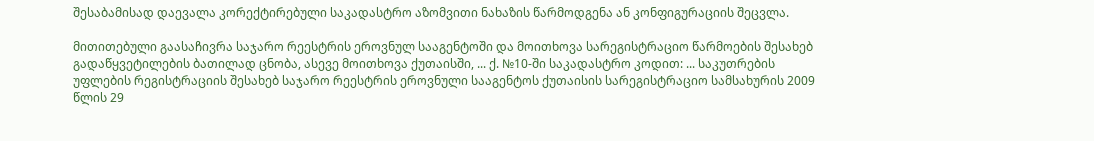შესაბამისად დაევალა კორექტირებული საკადასტრო აზომვითი ნახაზის წარმოდგენა ან კონფიგურაციის შეცვლა.

მითითებული გაასაჩივრა საჯარო რეესტრის ეროვნულ სააგენტოში და მოითხოვა სარეგისტრაციო წარმოების შესახებ გადაწყვეტილების ბათილად ცნობა, ასევე მოითხოვა ქუთაისში, ... ქ. №10-ში საკადასტრო კოდით: ... საკუთრების უფლების რეგისტრაციის შესახებ საჯარო რეესტრის ეროვნული სააგენტოს ქუთაისის სარეგისტრაციო სამსახურის 2009 წლის 29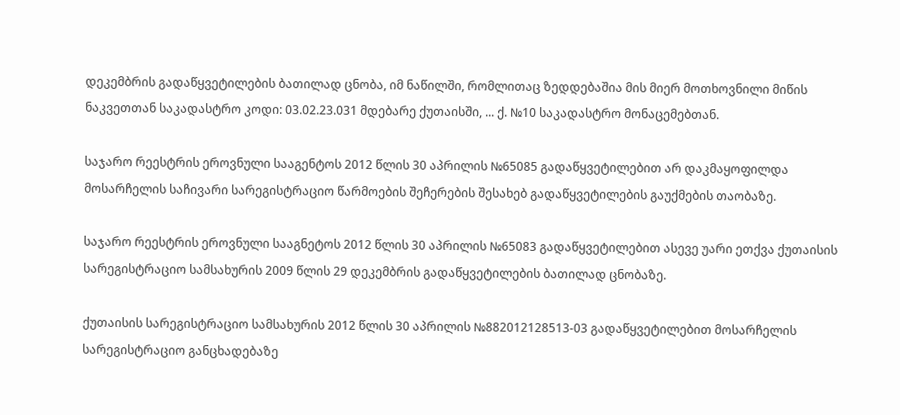დეკემბრის გადაწყვეტილების ბათილად ცნობა, იმ ნაწილში, რომლითაც ზედდებაშია მის მიერ მოთხოვნილი მიწის ნაკვეთთან საკადასტრო კოდი: 03.02.23.031 მდებარე ქუთაისში, ... ქ. №10 საკადასტრო მონაცემებთან.

საჯარო რეესტრის ეროვნული სააგენტოს 2012 წლის 30 აპრილის №65085 გადაწყვეტილებით არ დაკმაყოფილდა მოსარჩელის საჩივარი სარეგისტრაციო წარმოების შეჩერების შესახებ გადაწყვეტილების გაუქმების თაობაზე.

საჯარო რეესტრის ეროვნული სააგნეტოს 2012 წლის 30 აპრილის №65083 გადაწყვეტილებით ასევე უარი ეთქვა ქუთაისის სარეგისტრაციო სამსახურის 2009 წლის 29 დეკემბრის გადაწყვეტილების ბათილად ცნობაზე.

ქუთაისის სარეგისტრაციო სამსახურის 2012 წლის 30 აპრილის №882012128513-03 გადაწყვეტილებით მოსარჩელის სარეგისტრაციო განცხადებაზე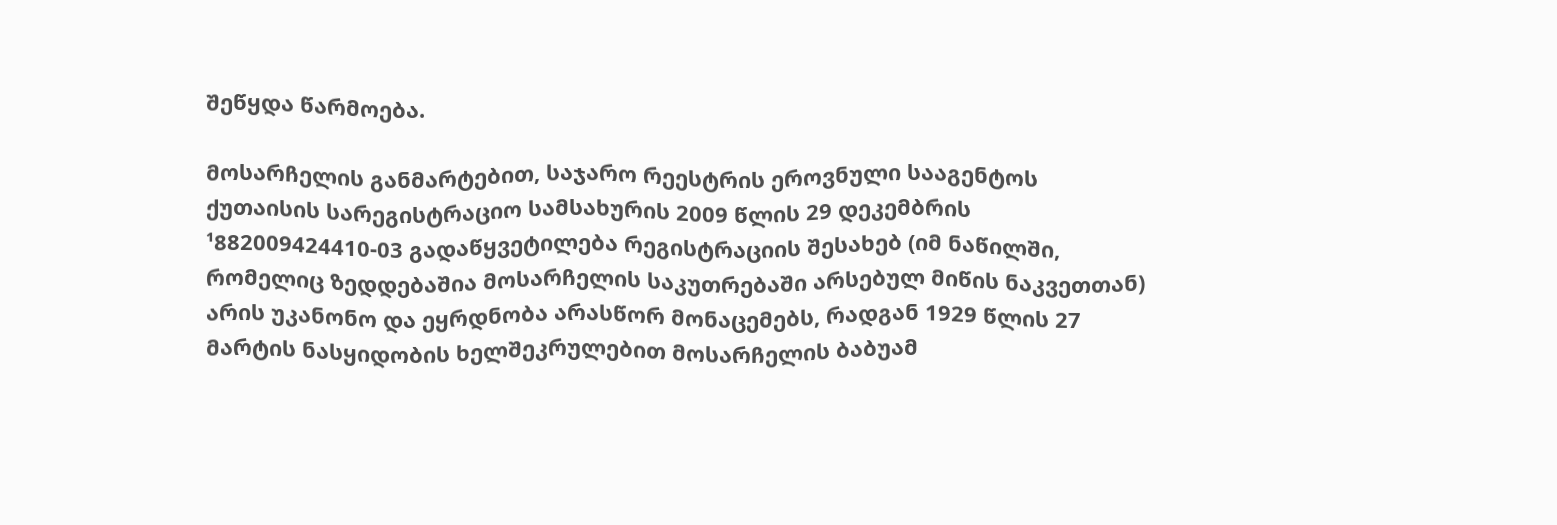შეწყდა წარმოება.

მოსარჩელის განმარტებით, საჯარო რეესტრის ეროვნული სააგენტოს ქუთაისის სარეგისტრაციო სამსახურის 2009 წლის 29 დეკემბრის ¹882009424410-03 გადაწყვეტილება რეგისტრაციის შესახებ (იმ ნაწილში, რომელიც ზედდებაშია მოსარჩელის საკუთრებაში არსებულ მიწის ნაკვეთთან) არის უკანონო და ეყრდნობა არასწორ მონაცემებს, რადგან 1929 წლის 27 მარტის ნასყიდობის ხელშეკრულებით მოსარჩელის ბაბუამ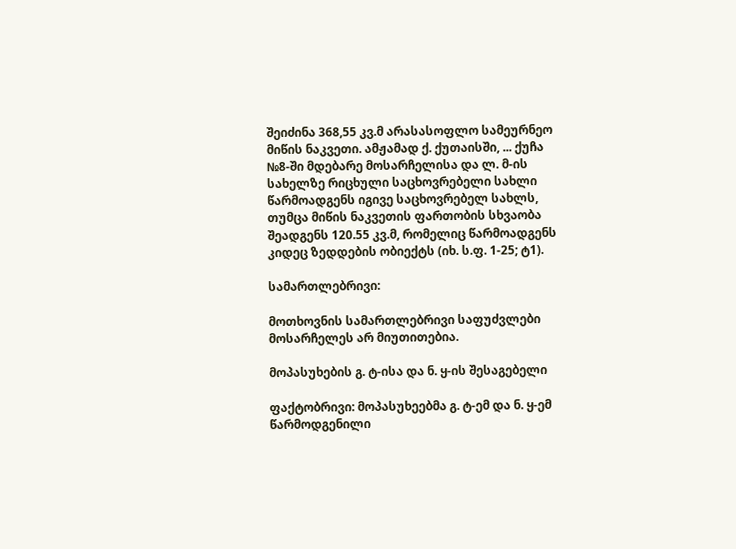შეიძინა 368,55 კვ.მ არასასოფლო სამეურნეო მიწის ნაკვეთი. ამჟამად ქ. ქუთაისში, ... ქუჩა №8-ში მდებარე მოსარჩელისა და ლ. მ-ის სახელზე რიცხული საცხოვრებელი სახლი წარმოადგენს იგივე საცხოვრებელ სახლს, თუმცა მიწის ნაკვეთის ფართობის სხვაობა შეადგენს 120.55 კვ.მ, რომელიც წარმოადგენს კიდეც ზედდების ობიექტს (იხ. ს.ფ. 1-25; ტ1).

სამართლებრივი:

მოთხოვნის სამართლებრივი საფუძვლები მოსარჩელეს არ მიუთითებია.

მოპასუხების გ. ტ-ისა და ნ. ყ-ის შესაგებელი

ფაქტობრივი: მოპასუხეებმა გ. ტ-ემ და ნ. ყ-ემ წარმოდგენილი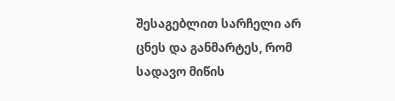შესაგებლით სარჩელი არ ცნეს და განმარტეს, რომ სადავო მიწის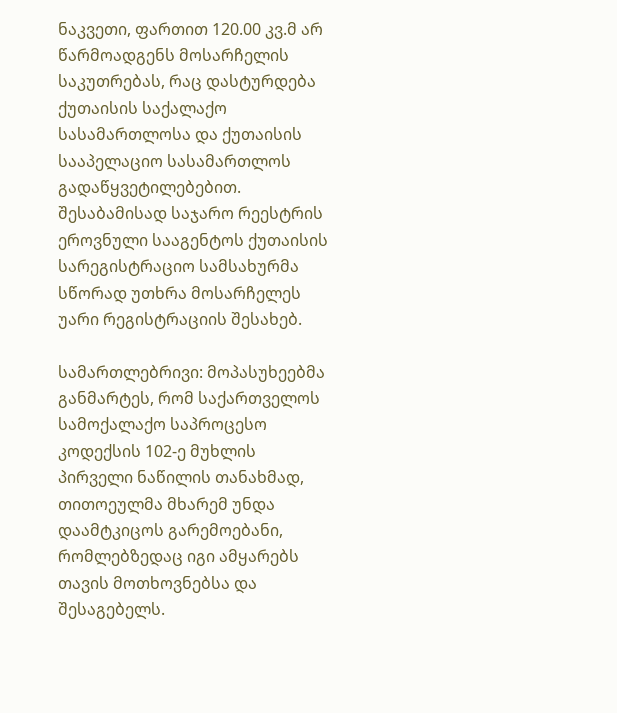ნაკვეთი, ფართით 120.00 კვ.მ არ წარმოადგენს მოსარჩელის საკუთრებას, რაც დასტურდება ქუთაისის საქალაქო სასამართლოსა და ქუთაისის სააპელაციო სასამართლოს გადაწყვეტილებებით. შესაბამისად საჯარო რეესტრის ეროვნული სააგენტოს ქუთაისის სარეგისტრაციო სამსახურმა სწორად უთხრა მოსარჩელეს უარი რეგისტრაციის შესახებ.

სამართლებრივი: მოპასუხეებმა განმარტეს, რომ საქართველოს სამოქალაქო საპროცესო კოდექსის 102-ე მუხლის პირველი ნაწილის თანახმად, თითოეულმა მხარემ უნდა დაამტკიცოს გარემოებანი, რომლებზედაც იგი ამყარებს თავის მოთხოვნებსა და შესაგებელს.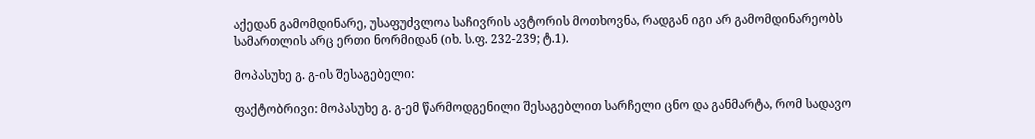აქედან გამომდინარე, უსაფუძვლოა საჩივრის ავტორის მოთხოვნა, რადგან იგი არ გამომდინარეობს სამართლის არც ერთი ნორმიდან (იხ. ს.ფ. 232-239; ტ.1).

მოპასუხე გ. გ-ის შესაგებელი:

ფაქტობრივი: მოპასუხე გ. გ-ემ წარმოდგენილი შესაგებლით სარჩელი ცნო და განმარტა, რომ სადავო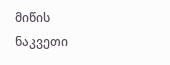მიწის ნაკვეთი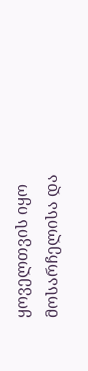ყოველთვის იყო მოსარჩელისა და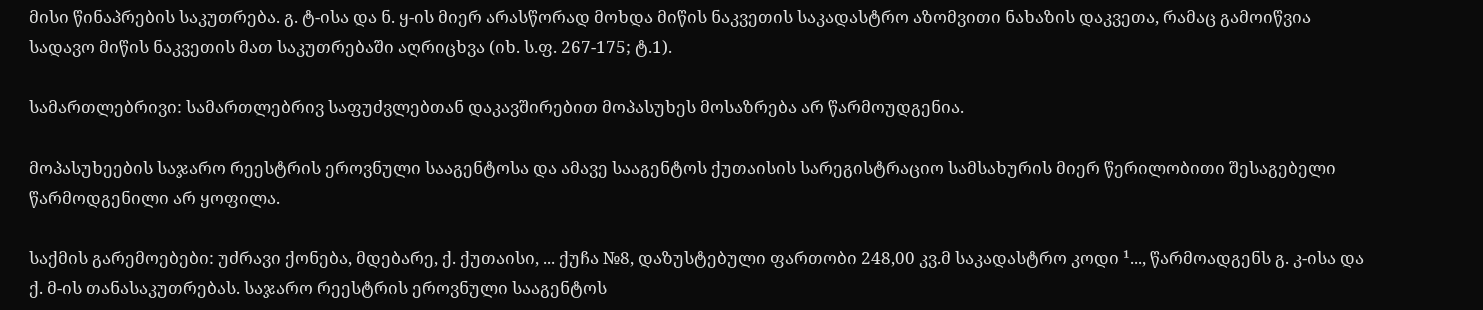მისი წინაპრების საკუთრება. გ. ტ-ისა და ნ. ყ-ის მიერ არასწორად მოხდა მიწის ნაკვეთის საკადასტრო აზომვითი ნახაზის დაკვეთა, რამაც გამოიწვია სადავო მიწის ნაკვეთის მათ საკუთრებაში აღრიცხვა (იხ. ს.ფ. 267-175; ტ.1).

სამართლებრივი: სამართლებრივ საფუძვლებთან დაკავშირებით მოპასუხეს მოსაზრება არ წარმოუდგენია.

მოპასუხეების საჯარო რეესტრის ეროვნული სააგენტოსა და ამავე სააგენტოს ქუთაისის სარეგისტრაციო სამსახურის მიერ წერილობითი შესაგებელი წარმოდგენილი არ ყოფილა.

საქმის გარემოებები: უძრავი ქონება, მდებარე, ქ. ქუთაისი, ... ქუჩა №8, დაზუსტებული ფართობი 248,00 კვ.მ საკადასტრო კოდი ¹..., წარმოადგენს გ. კ-ისა და ქ. მ-ის თანასაკუთრებას. საჯარო რეესტრის ეროვნული სააგენტოს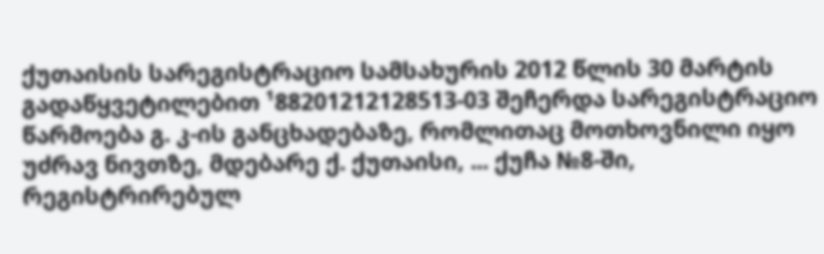ქუთაისის სარეგისტრაციო სამსახურის 2012 წლის 30 მარტის გადაწყვეტილებით ¹88201212128513-03 შეჩერდა სარეგისტრაციო წარმოება გ. კ-ის განცხადებაზე, რომლითაც მოთხოვნილი იყო უძრავ ნივთზე, მდებარე ქ. ქუთაისი, ... ქუჩა №8-ში, რეგისტრირებულ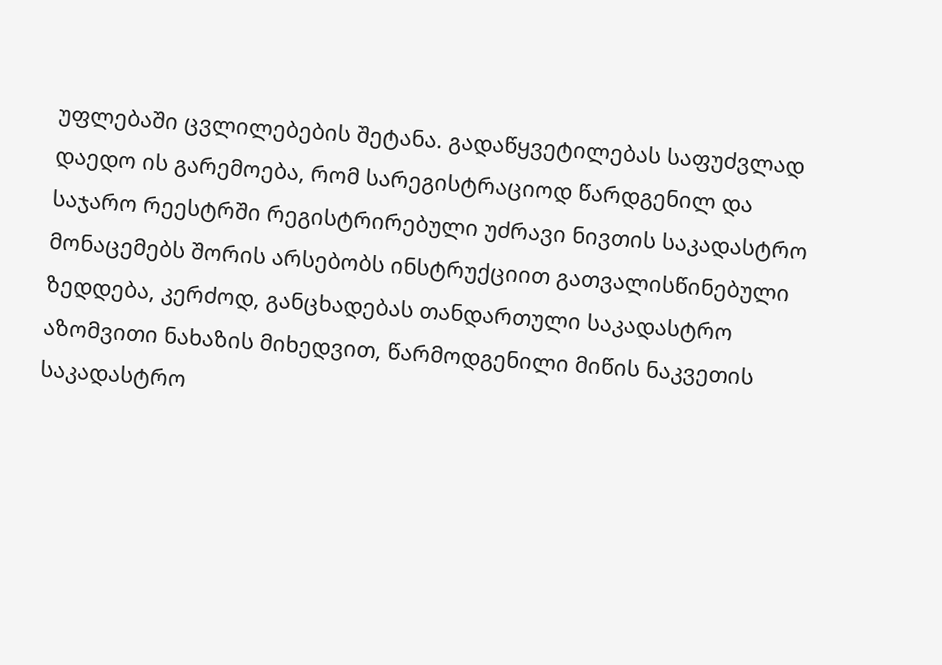უფლებაში ცვლილებების შეტანა. გადაწყვეტილებას საფუძვლად დაედო ის გარემოება, რომ სარეგისტრაციოდ წარდგენილ და საჯარო რეესტრში რეგისტრირებული უძრავი ნივთის საკადასტრო მონაცემებს შორის არსებობს ინსტრუქციით გათვალისწინებული ზედდება, კერძოდ, განცხადებას თანდართული საკადასტრო აზომვითი ნახაზის მიხედვით, წარმოდგენილი მიწის ნაკვეთის საკადასტრო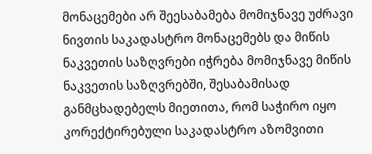მონაცემები არ შეესაბამება მომიჯნავე უძრავი ნივთის საკადასტრო მონაცემებს და მიწის ნაკვეთის საზღვრები იჭრება მომიჯნავე მიწის ნაკვეთის საზღვრებში, შესაბამისად განმცხადებელს მიეთითა, რომ საჭირო იყო კორექტირებული საკადასტრო აზომვითი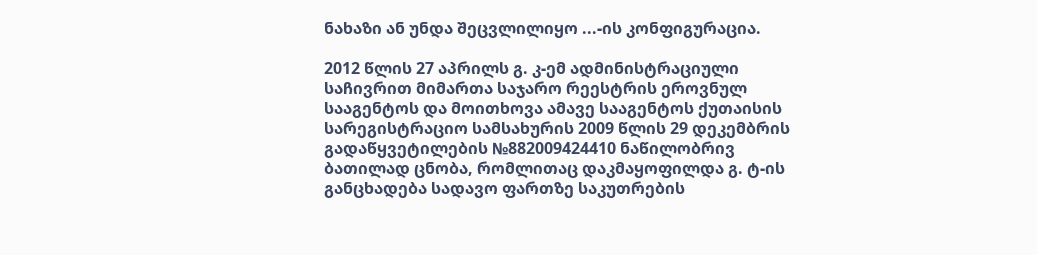ნახაზი ან უნდა შეცვლილიყო ...-ის კონფიგურაცია.

2012 წლის 27 აპრილს გ. კ-ემ ადმინისტრაციული საჩივრით მიმართა საჯარო რეესტრის ეროვნულ სააგენტოს და მოითხოვა ამავე სააგენტოს ქუთაისის სარეგისტრაციო სამსახურის 2009 წლის 29 დეკემბრის გადაწყვეტილების №882009424410 ნაწილობრივ ბათილად ცნობა, რომლითაც დაკმაყოფილდა გ. ტ-ის განცხადება სადავო ფართზე საკუთრების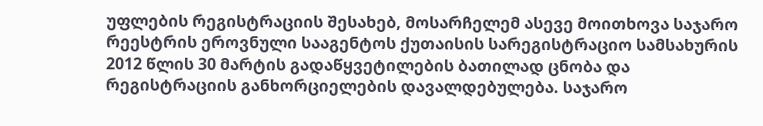უფლების რეგისტრაციის შესახებ, მოსარჩელემ ასევე მოითხოვა საჯარო რეესტრის ეროვნული სააგენტოს ქუთაისის სარეგისტრაციო სამსახურის 2012 წლის 30 მარტის გადაწყვეტილების ბათილად ცნობა და რეგისტრაციის განხორციელების დავალდებულება. საჯარო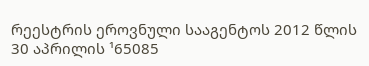რეესტრის ეროვნული სააგენტოს 2012 წლის 30 აპრილის ¹65085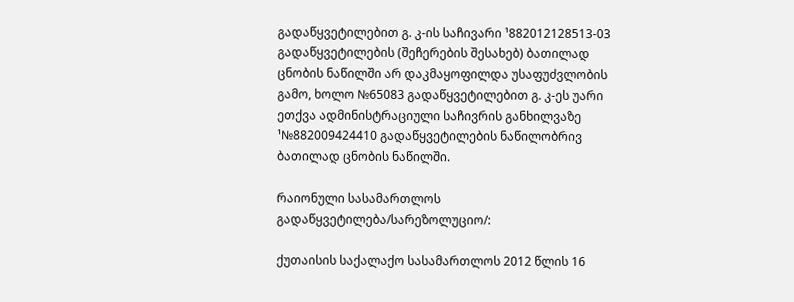გადაწყვეტილებით გ. კ-ის საჩივარი ¹882012128513-03 გადაწყვეტილების (შეჩერების შესახებ) ბათილად ცნობის ნაწილში არ დაკმაყოფილდა უსაფუძვლობის გამო, ხოლო №65083 გადაწყვეტილებით გ. კ-ეს უარი ეთქვა ადმინისტრაციული საჩივრის განხილვაზე ¹№882009424410 გადაწყვეტილების ნაწილობრივ ბათილად ცნობის ნაწილში.

რაიონული სასამართლოს გადაწყვეტილება/სარეზოლუციო/:

ქუთაისის საქალაქო სასამართლოს 2012 წლის 16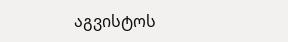აგვისტოს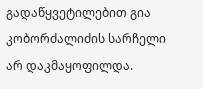გადაწყვეტილებით გია კობორძალიძის სარჩელი არ დაკმაყოფილდა.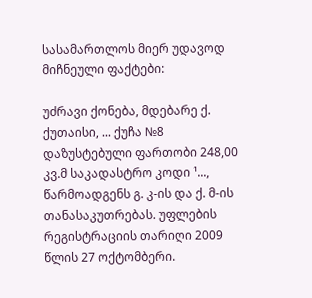სასამართლოს მიერ უდავოდ მიჩნეული ფაქტები:

უძრავი ქონება, მდებარე ქ. ქუთაისი, ... ქუჩა №8 დაზუსტებული ფართობი 248,00 კვ.მ საკადასტრო კოდი ¹..., წარმოადგენს გ. კ-ის და ქ. მ-ის თანასაკუთრებას. უფლების რეგისტრაციის თარიღი 2009 წლის 27 ოქტომბერი.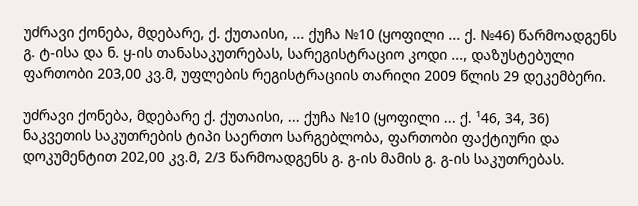უძრავი ქონება, მდებარე, ქ. ქუთაისი, ... ქუჩა №10 (ყოფილი ... ქ. №46) წარმოადგენს გ. ტ-ისა და ნ. ყ-ის თანასაკუთრებას, სარეგისტრაციო კოდი ..., დაზუსტებული ფართობი 203,00 კვ.მ, უფლების რეგისტრაციის თარიღი 2009 წლის 29 დეკემბერი.

უძრავი ქონება, მდებარე ქ. ქუთაისი, ... ქუჩა №10 (ყოფილი ... ქ. ¹46, 34, 36) ნაკვეთის საკუთრების ტიპი საერთო სარგებლობა, ფართობი ფაქტიური და დოკუმენტით 202,00 კვ.მ, 2/3 წარმოადგენს გ. გ-ის მამის გ. გ-ის საკუთრებას.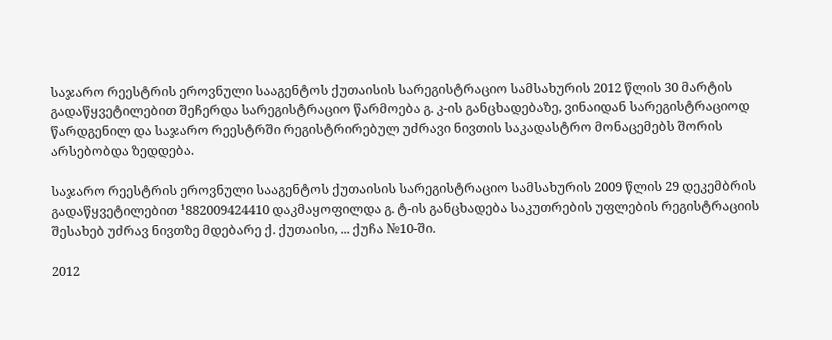საჯარო რეესტრის ეროვნული სააგენტოს ქუთაისის სარეგისტრაციო სამსახურის 2012 წლის 30 მარტის გადაწყვეტილებით შეჩერდა სარეგისტრაციო წარმოება გ. კ-ის განცხადებაზე, ვინაიდან სარეგისტრაციოდ წარდგენილ და საჯარო რეესტრში რეგისტრირებულ უძრავი ნივთის საკადასტრო მონაცემებს შორის არსებობდა ზედდება.

საჯარო რეესტრის ეროვნული სააგენტოს ქუთაისის სარეგისტრაციო სამსახურის 2009 წლის 29 დეკემბრის გადაწყვეტილებით ¹882009424410 დაკმაყოფილდა გ. ტ-ის განცხადება საკუთრების უფლების რეგისტრაციის შესახებ უძრავ ნივთზე მდებარე ქ. ქუთაისი, ... ქუჩა №10-ში.

2012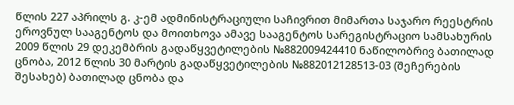წლის 227 აპრილს გ. კ-ემ ადმინისტრაციული საჩივრით მიმართა საჯარო რეესტრის ეროვნულ სააგენტოს და მოითხოვა ამავე სააგენტოს სარეგისტრაციო სამსახურის 2009 წლის 29 დეკემბრის გადაწყვეტილების №882009424410 ნაწილობრივ ბათილად ცნობა, 2012 წლის 30 მარტის გადაწყვეტილების №882012128513-03 (შეჩერების შესახებ) ბათილად ცნობა და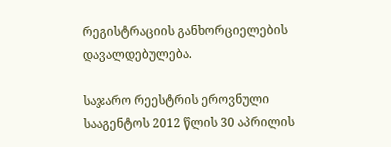რეგისტრაციის განხორციელების დავალდებულება.

საჯარო რეესტრის ეროვნული სააგენტოს 2012 წლის 30 აპრილის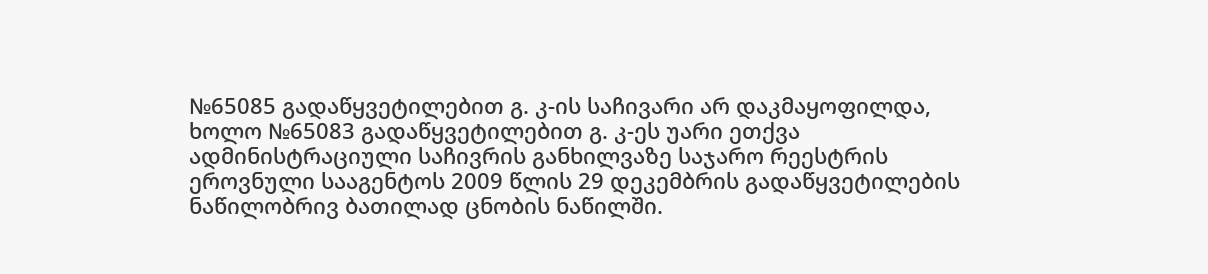№65085 გადაწყვეტილებით გ. კ-ის საჩივარი არ დაკმაყოფილდა, ხოლო №65083 გადაწყვეტილებით გ. კ-ეს უარი ეთქვა ადმინისტრაციული საჩივრის განხილვაზე საჯარო რეესტრის ეროვნული სააგენტოს 2009 წლის 29 დეკემბრის გადაწყვეტილების ნაწილობრივ ბათილად ცნობის ნაწილში.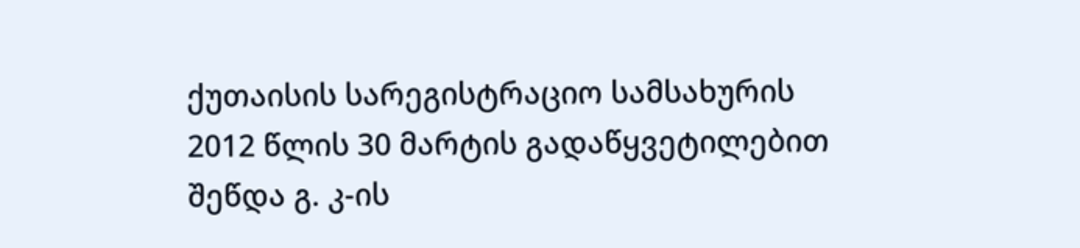ქუთაისის სარეგისტრაციო სამსახურის 2012 წლის 30 მარტის გადაწყვეტილებით შეწდა გ. კ-ის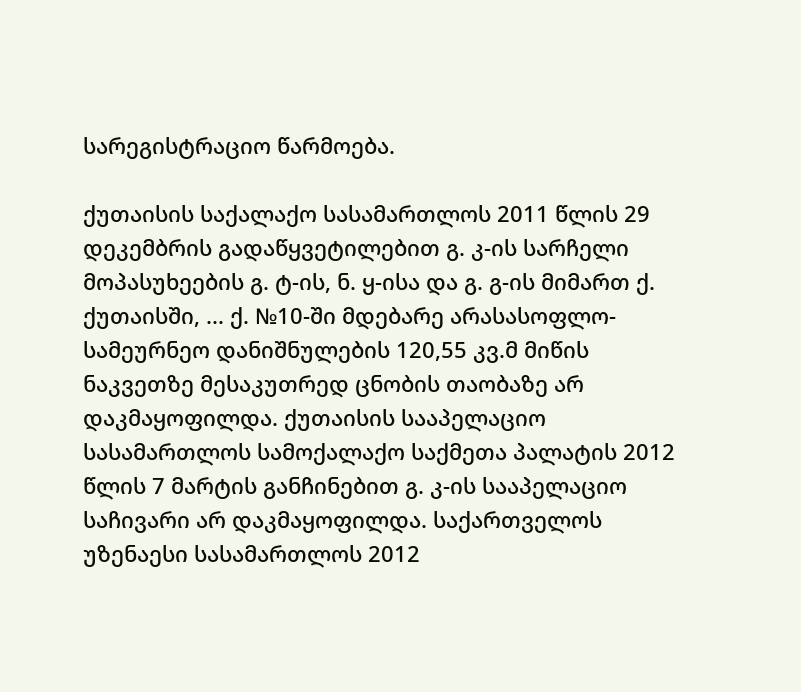სარეგისტრაციო წარმოება.

ქუთაისის საქალაქო სასამართლოს 2011 წლის 29 დეკემბრის გადაწყვეტილებით გ. კ-ის სარჩელი მოპასუხეების გ. ტ-ის, ნ. ყ-ისა და გ. გ-ის მიმართ ქ. ქუთაისში, ... ქ. №10-ში მდებარე არასასოფლო-სამეურნეო დანიშნულების 120,55 კვ.მ მიწის ნაკვეთზე მესაკუთრედ ცნობის თაობაზე არ დაკმაყოფილდა. ქუთაისის სააპელაციო სასამართლოს სამოქალაქო საქმეთა პალატის 2012 წლის 7 მარტის განჩინებით გ. კ-ის სააპელაციო საჩივარი არ დაკმაყოფილდა. საქართველოს უზენაესი სასამართლოს 2012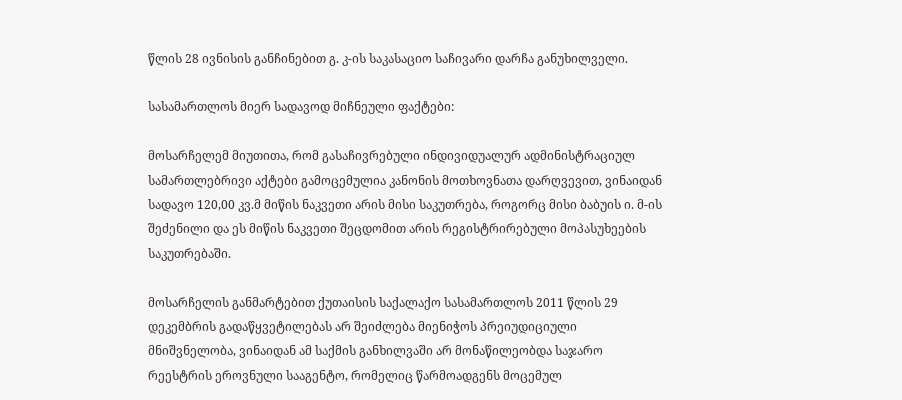წლის 28 ივნისის განჩინებით გ. კ-ის საკასაციო საჩივარი დარჩა განუხილველი.

სასამართლოს მიერ სადავოდ მიჩნეული ფაქტები:

მოსარჩელემ მიუთითა, რომ გასაჩივრებული ინდივიდუალურ ადმინისტრაციულ სამართლებრივი აქტები გამოცემულია კანონის მოთხოვნათა დარღვევით, ვინაიდან სადავო 120,00 კვ.მ მიწის ნაკვეთი არის მისი საკუთრება, როგორც მისი ბაბუის ი. მ-ის შეძენილი და ეს მიწის ნაკვეთი შეცდომით არის რეგისტრირებული მოპასუხეების საკუთრებაში.

მოსარჩელის განმარტებით ქუთაისის საქალაქო სასამართლოს 2011 წლის 29 დეკემბრის გადაწყვეტილებას არ შეიძლება მიენიჭოს პრეიუდიციული მნიშვნელობა, ვინაიდან ამ საქმის განხილვაში არ მონაწილეობდა საჯარო რეესტრის ეროვნული სააგენტო, რომელიც წარმოადგენს მოცემულ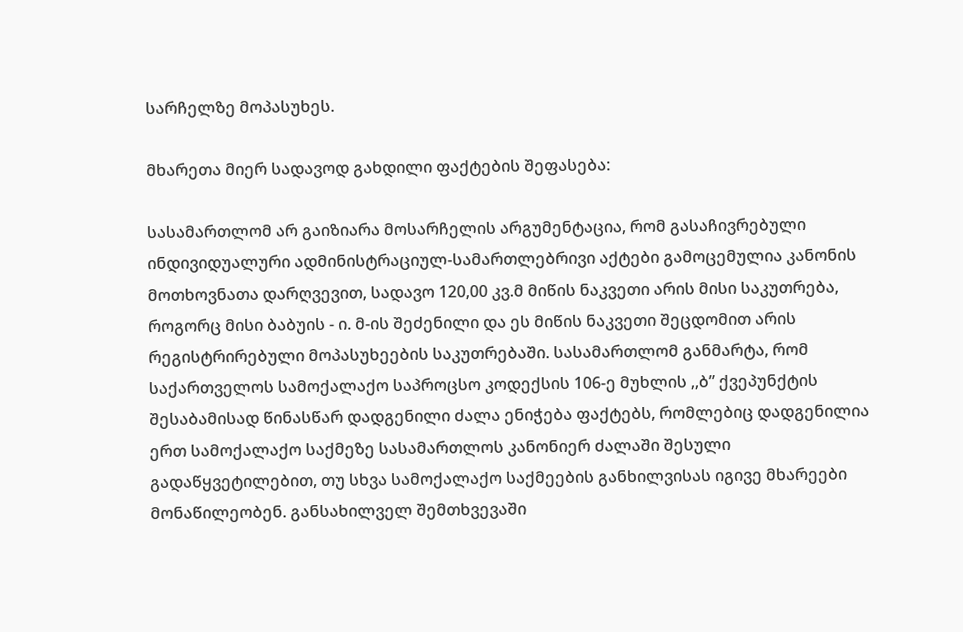სარჩელზე მოპასუხეს.

მხარეთა მიერ სადავოდ გახდილი ფაქტების შეფასება:

სასამართლომ არ გაიზიარა მოსარჩელის არგუმენტაცია, რომ გასაჩივრებული ინდივიდუალური ადმინისტრაციულ-სამართლებრივი აქტები გამოცემულია კანონის მოთხოვნათა დარღვევით, სადავო 120,00 კვ.მ მიწის ნაკვეთი არის მისი საკუთრება, როგორც მისი ბაბუის - ი. მ-ის შეძენილი და ეს მიწის ნაკვეთი შეცდომით არის რეგისტრირებული მოპასუხეების საკუთრებაში. სასამართლომ განმარტა, რომ საქართველოს სამოქალაქო საპროცსო კოდექსის 106-ე მუხლის ,,ბ” ქვეპუნქტის შესაბამისად წინასწარ დადგენილი ძალა ენიჭება ფაქტებს, რომლებიც დადგენილია ერთ სამოქალაქო საქმეზე სასამართლოს კანონიერ ძალაში შესული გადაწყვეტილებით, თუ სხვა სამოქალაქო საქმეების განხილვისას იგივე მხარეები მონაწილეობენ. განსახილველ შემთხვევაში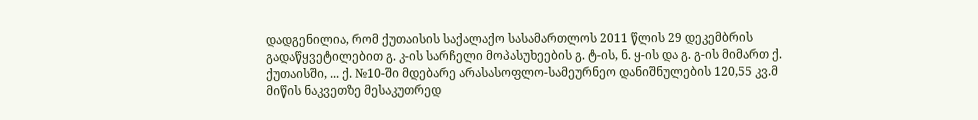დადგენილია, რომ ქუთაისის საქალაქო სასამართლოს 2011 წლის 29 დეკემბრის გადაწყვეტილებით გ. კ-ის სარჩელი მოპასუხეების გ. ტ-ის, ნ. ყ-ის და გ. გ-ის მიმართ ქ. ქუთაისში, ... ქ. №10-ში მდებარე არასასოფლო-სამეურნეო დანიშნულების 120,55 კვ.მ მიწის ნაკვეთზე მესაკუთრედ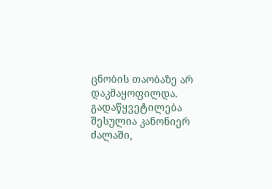ცნობის თაობაზე არ დაკმაყოფილდა. გადაწყვეტილება შესულია კანონიერ ძალაში,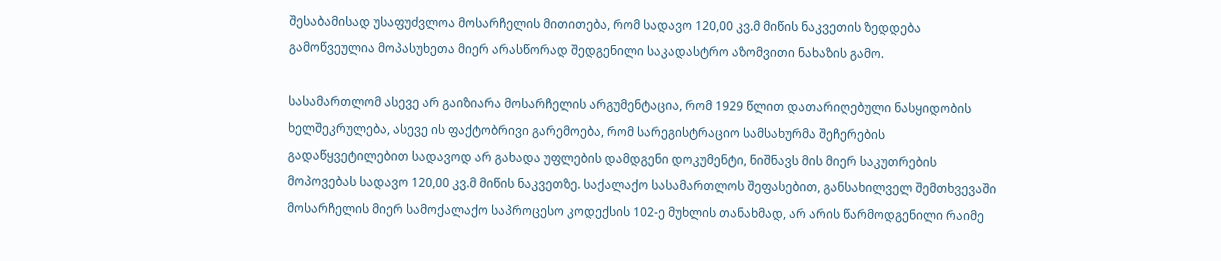შესაბამისად უსაფუძვლოა მოსარჩელის მითითება, რომ სადავო 120,00 კვ.მ მიწის ნაკვეთის ზედდება გამოწვეულია მოპასუხეთა მიერ არასწორად შედგენილი საკადასტრო აზომვითი ნახაზის გამო.

სასამართლომ ასევე არ გაიზიარა მოსარჩელის არგუმენტაცია, რომ 1929 წლით დათარიღებული ნასყიდობის ხელშეკრულება, ასევე ის ფაქტობრივი გარემოება, რომ სარეგისტრაციო სამსახურმა შეჩერების გადაწყვეტილებით სადავოდ არ გახადა უფლების დამდგენი დოკუმენტი, ნიშნავს მის მიერ საკუთრების მოპოვებას სადავო 120,00 კვ.მ მიწის ნაკვეთზე. საქალაქო სასამართლოს შეფასებით, განსახილველ შემთხვევაში მოსარჩელის მიერ სამოქალაქო საპროცესო კოდექსის 102-ე მუხლის თანახმად, არ არის წარმოდგენილი რაიმე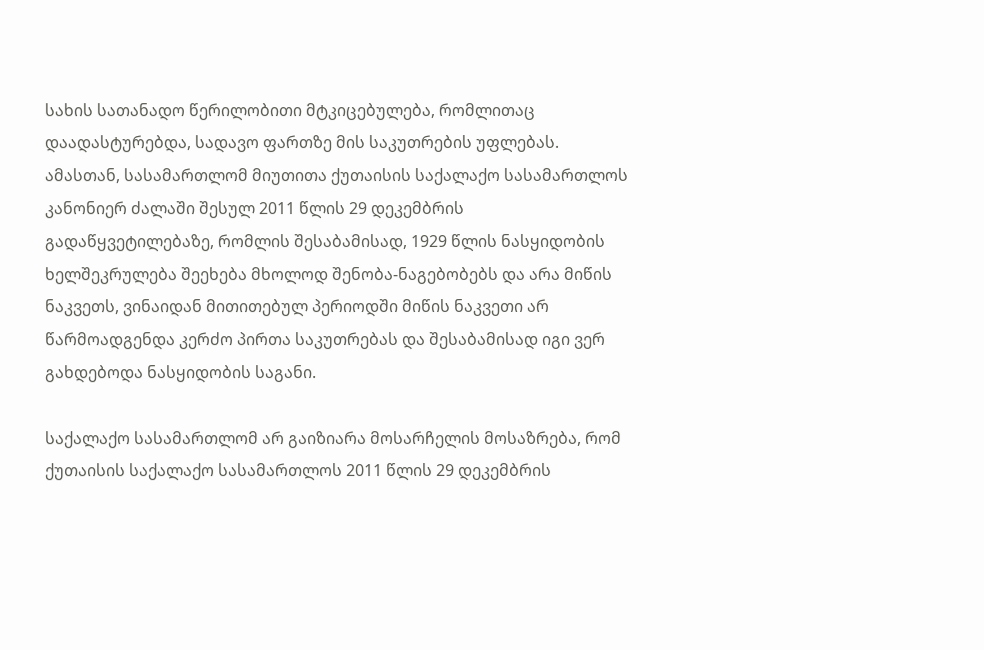სახის სათანადო წერილობითი მტკიცებულება, რომლითაც დაადასტურებდა, სადავო ფართზე მის საკუთრების უფლებას. ამასთან, სასამართლომ მიუთითა ქუთაისის საქალაქო სასამართლოს კანონიერ ძალაში შესულ 2011 წლის 29 დეკემბრის გადაწყვეტილებაზე, რომლის შესაბამისად, 1929 წლის ნასყიდობის ხელშეკრულება შეეხება მხოლოდ შენობა-ნაგებობებს და არა მიწის ნაკვეთს, ვინაიდან მითითებულ პერიოდში მიწის ნაკვეთი არ წარმოადგენდა კერძო პირთა საკუთრებას და შესაბამისად იგი ვერ გახდებოდა ნასყიდობის საგანი.

საქალაქო სასამართლომ არ გაიზიარა მოსარჩელის მოსაზრება, რომ ქუთაისის საქალაქო სასამართლოს 2011 წლის 29 დეკემბრის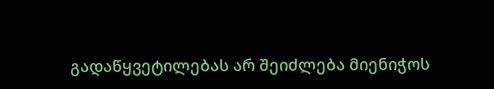გადაწყვეტილებას არ შეიძლება მიენიჭოს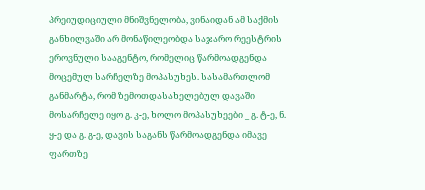პრეიუდიციული მნიშვნელობა, ვინაიდან ამ საქმის განხილვაში არ მონაწილეობდა საჯარო რეესტრის ეროვნული სააგენტო, რომელიც წარმოადგენდა მოცემულ სარჩელზე მოპასუხეს. სასამართლომ განმარტა, რომ ზემოთდასახელებულ დავაში მოსარჩელე იყო გ. კ-ე, ხოლო მოპასუხეები _ გ. ტ-ე, ნ. ყ-ე და გ. გ-ე, დავის საგანს წარმოადგენდა იმავე ფართზე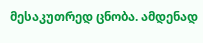მესაკუთრედ ცნობა. ამდენად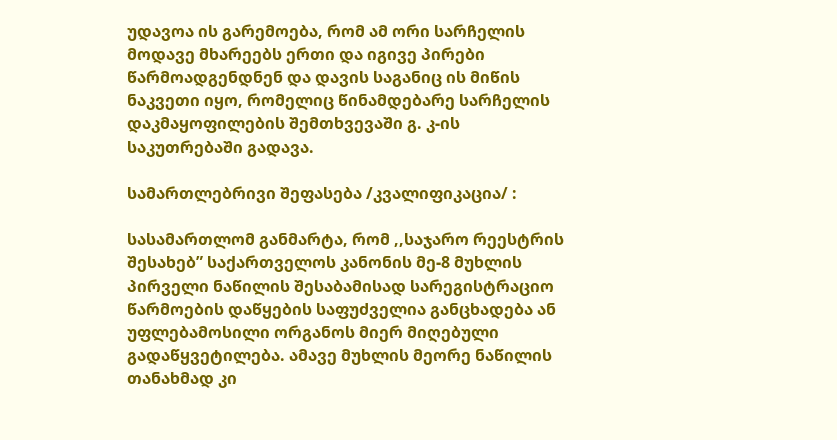უდავოა ის გარემოება, რომ ამ ორი სარჩელის მოდავე მხარეებს ერთი და იგივე პირები წარმოადგენდნენ და დავის საგანიც ის მიწის ნაკვეთი იყო, რომელიც წინამდებარე სარჩელის დაკმაყოფილების შემთხვევაში გ. კ-ის საკუთრებაში გადავა.

სამართლებრივი შეფასება /კვალიფიკაცია/ :

სასამართლომ განმარტა, რომ ,,საჯარო რეესტრის შესახებ” საქართველოს კანონის მე-8 მუხლის პირველი ნაწილის შესაბამისად სარეგისტრაციო წარმოების დაწყების საფუძველია განცხადება ან უფლებამოსილი ორგანოს მიერ მიღებული გადაწყვეტილება. ამავე მუხლის მეორე ნაწილის თანახმად კი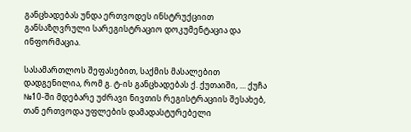განცხადებას უნდა ერთვოდეს ინსტრუქციით განსაზღვრული სარეგისტრაციო დოკუმენტაცია და ინფორმაცია.

სასამართლოს შეფასებით, საქმის მასალებით დადგენილია, რომ გ. ტ-ის განცხადებას ქ. ქუთაიში, ... ქუჩა №10-ში მდებარე უძრავი ნივთის რეგისტრაციის შესახებ, თან ერთვოდა უფლების დამადასტურებელი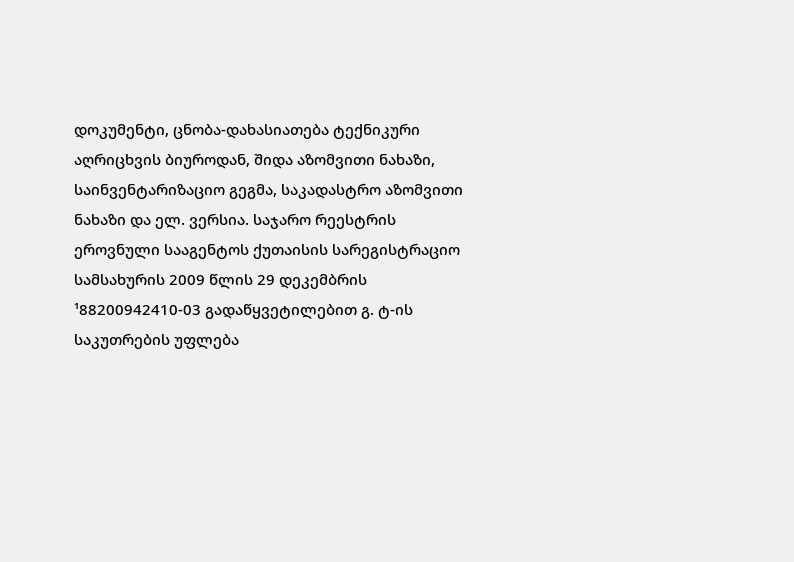დოკუმენტი, ცნობა-დახასიათება ტექნიკური აღრიცხვის ბიუროდან, შიდა აზომვითი ნახაზი, საინვენტარიზაციო გეგმა, საკადასტრო აზომვითი ნახაზი და ელ. ვერსია. საჯარო რეესტრის ეროვნული სააგენტოს ქუთაისის სარეგისტრაციო სამსახურის 2009 წლის 29 დეკემბრის ¹88200942410-03 გადაწყვეტილებით გ. ტ-ის საკუთრების უფლება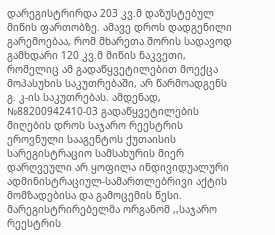დარეგისტრირდა 203 კვ.მ დაზუსტებულ მიწის ფართობზე. ამავე დროს დადგენილი გარემოებაა, რომ მხარეთა შორის სადავოდ გამხდარი 120 კვ.მ მიწის ნაკვეთი, რომელიც ამ გადაწყვეტილებით მოექცა მოპასუხის საკუთრებაში, არ წარმოადგენს გ. კ-ის საკუთრებას. ამდენად, №88200942410-03 გადაწყვეტილების მიღების დროს საჯარო რეესტრის ეროვნული სააგენტოს ქუთაისის სარეგისტრაციო სამსახურის მიერ დარღვეული არ ყოფილა ინდივიდუალური ადმინისტრაციულ-სამართლებრივი აქტის მომზადებისა და გამოცემის წესი. მარეგისტრირებელმა ორგანომ ,,საჯარო რეესტრის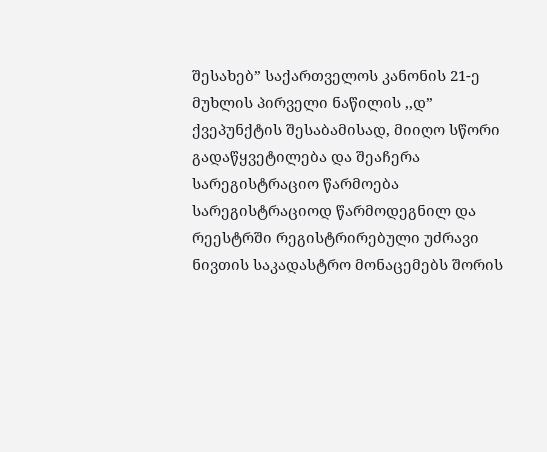შესახებ” საქართველოს კანონის 21-ე მუხლის პირველი ნაწილის ,,დ” ქვეპუნქტის შესაბამისად, მიიღო სწორი გადაწყვეტილება და შეაჩერა სარეგისტრაციო წარმოება სარეგისტრაციოდ წარმოდეგნილ და რეესტრში რეგისტრირებული უძრავი ნივთის საკადასტრო მონაცემებს შორის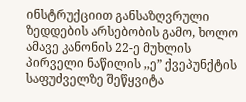ინსტრუქციით განსაზღვრული ზედდების არსებობის გამო, ხოლო ამავე კანონის 22-ე მუხლის პირველი ნაწილის ,,ე” ქვეპუნქტის საფუძველზე შეწყვიტა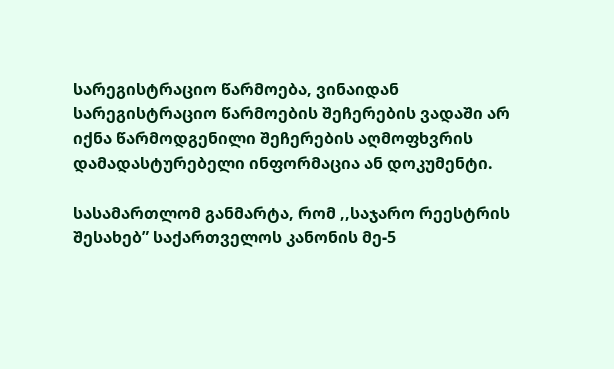სარეგისტრაციო წარმოება, ვინაიდან სარეგისტრაციო წარმოების შეჩერების ვადაში არ იქნა წარმოდგენილი შეჩერების აღმოფხვრის დამადასტურებელი ინფორმაცია ან დოკუმენტი.

სასამართლომ განმარტა, რომ ,,საჯარო რეესტრის შესახებ” საქართველოს კანონის მე-5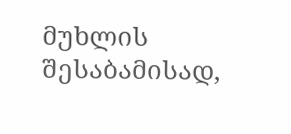მუხლის შესაბამისად,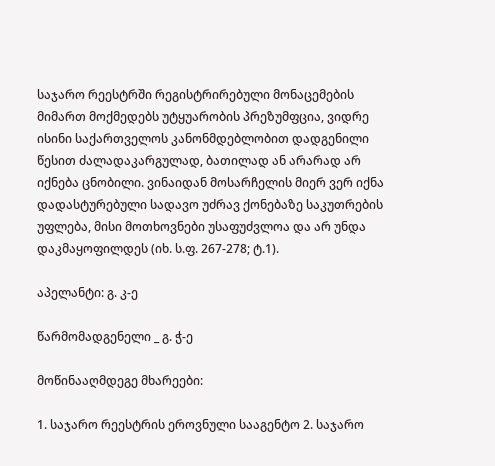საჯარო რეესტრში რეგისტრირებული მონაცემების მიმართ მოქმედებს უტყუარობის პრეზუმფცია, ვიდრე ისინი საქართველოს კანონმდებლობით დადგენილი წესით ძალადაკარგულად, ბათილად ან არარად არ იქნება ცნობილი. ვინაიდან მოსარჩელის მიერ ვერ იქნა დადასტურებული სადავო უძრავ ქონებაზე საკუთრების უფლება, მისი მოთხოვნები უსაფუძვლოა და არ უნდა დაკმაყოფილდეს (იხ. ს.ფ. 267-278; ტ.1).

აპელანტი: გ. კ-ე

წარმომადგენელი _ გ. ჭ-ე

მოწინააღმდეგე მხარეები:

1. საჯარო რეესტრის ეროვნული სააგენტო 2. საჯარო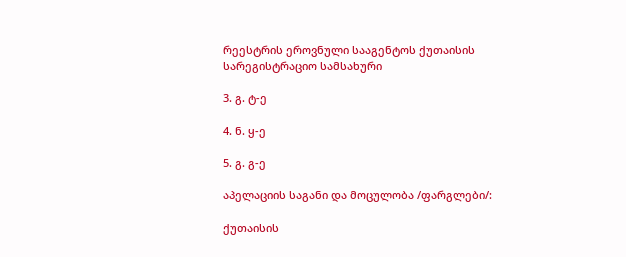რეესტრის ეროვნული სააგენტოს ქუთაისის სარეგისტრაციო სამსახური

3. გ. ტ-ე

4. ნ. ყ-ე

5. გ. გ-ე

აპელაციის საგანი და მოცულობა /ფარგლები/:

ქუთაისის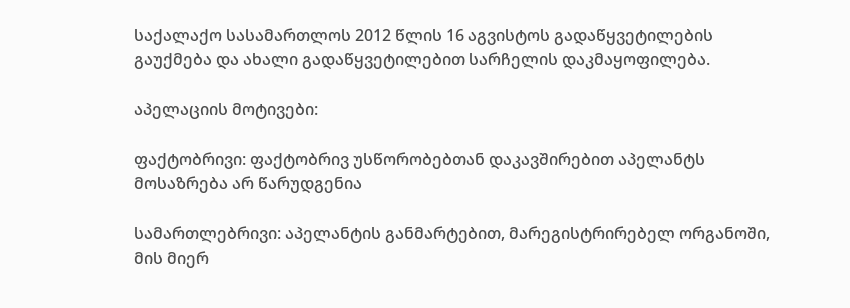საქალაქო სასამართლოს 2012 წლის 16 აგვისტოს გადაწყვეტილების გაუქმება და ახალი გადაწყვეტილებით სარჩელის დაკმაყოფილება.

აპელაციის მოტივები:

ფაქტობრივი: ფაქტობრივ უსწორობებთან დაკავშირებით აპელანტს მოსაზრება არ წარუდგენია

სამართლებრივი: აპელანტის განმარტებით, მარეგისტრირებელ ორგანოში, მის მიერ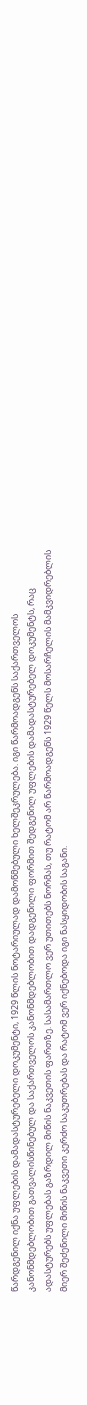წარდგენილ იქნა უფლების დამადასტურებელი დოკუმენტი, 1929 წლის ნოტარიულად დამოწმებული ხელშეკრულება. იგი წარმოადგენს საქართველოს კანონმდებლობით გათვალისწინებულ და საქართველოს კანონმდებლობით დადგენილი ფორმით შედგენილ უფლების დამადასტურებელ დოკუმენტს, რაც ადასტურებს უფლებას გაზრდილ მიწის ნაკვეთის ფართზე. სასამართლო ვერ უთითებს ნორმას, თუ რატომ არ წარმოადგენს 1929 წელს მოსარჩელის მამკვიდრებლის მიერ შეძენილი მიწის ნაკვეთი კერძო საკუთრებას და რატომ ვერ იქნებოდა იგი ნასყიდობის საგანი.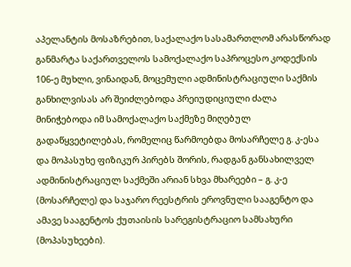აპელანტის მოსაზრებით, საქალაქო სასამართლომ არასწორად განმარტა საქართველოს სამოქალაქო საპროცესო კოდექსის 106-ე მუხლი, ვინაიდან, მოცემული ადმინისტრაციული საქმის განხილვისას არ შეიძლებოდა პრეიუდიციული ძალა მინიჭებოდა იმ სამოქალაქო საქმეზე მიღებულ გადაწყვეტილებას, რომელიც წარმოებდა მოსარჩელე გ. კ-ესა და მოპასუხე ფიზიკურ პირებს შორის, რადგან განსახილველ ადმინისტრაციულ საქმეში არიან სხვა მხარეები – გ. კ-ე (მოსარჩელე) და საჯარო რეესტრის ეროვნული სააგენტო და ამავე სააგენტოს ქუთაისის სარეგისტრაციო სამსახური (მოპასუხეები).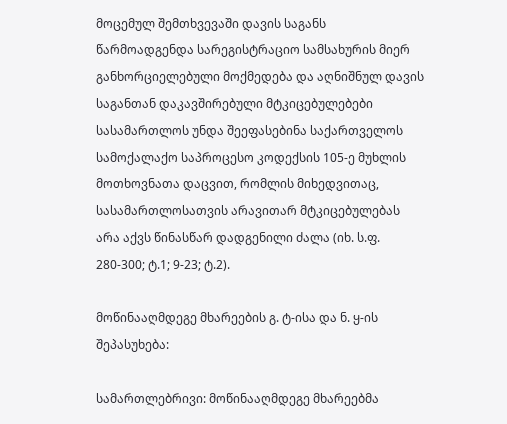მოცემულ შემთხვევაში დავის საგანს წარმოადგენდა სარეგისტრაციო სამსახურის მიერ განხორციელებული მოქმედება და აღნიშნულ დავის საგანთან დაკავშირებული მტკიცებულებები სასამართლოს უნდა შეეფასებინა საქართველოს სამოქალაქო საპროცესო კოდექსის 105-ე მუხლის მოთხოვნათა დაცვით, რომლის მიხედვითაც, სასამართლოსათვის არავითარ მტკიცებულებას არა აქვს წინასწარ დადგენილი ძალა (იხ. ს.ფ. 280-300; ტ.1; 9-23; ტ.2).

მოწინააღმდეგე მხარეების გ. ტ-ისა და ნ. ყ-ის შეპასუხება:

სამართლებრივი: მოწინააღმდეგე მხარეებმა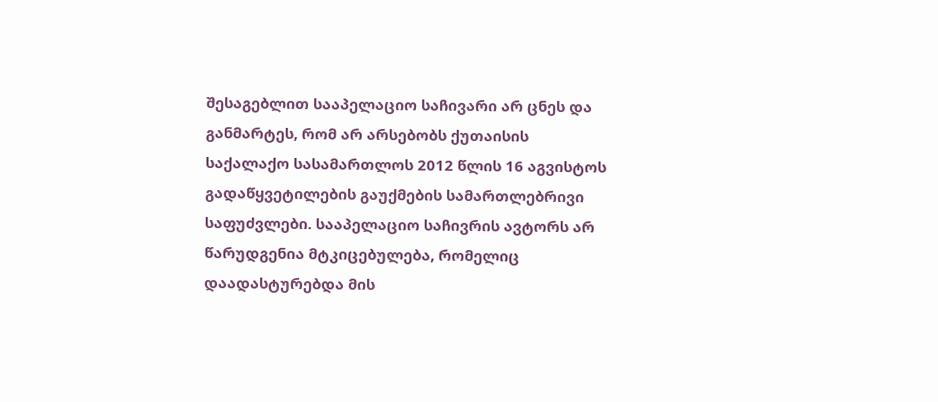შესაგებლით სააპელაციო საჩივარი არ ცნეს და განმარტეს, რომ არ არსებობს ქუთაისის საქალაქო სასამართლოს 2012 წლის 16 აგვისტოს გადაწყვეტილების გაუქმების სამართლებრივი საფუძვლები. სააპელაციო საჩივრის ავტორს არ წარუდგენია მტკიცებულება, რომელიც დაადასტურებდა მის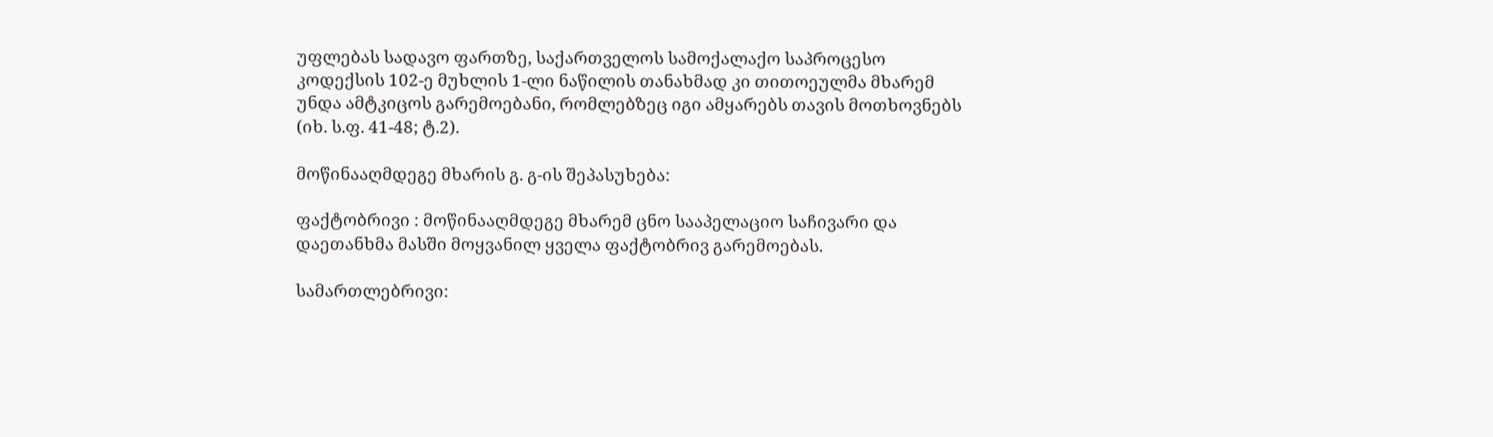უფლებას სადავო ფართზე, საქართველოს სამოქალაქო საპროცესო კოდექსის 102-ე მუხლის 1-ლი ნაწილის თანახმად კი თითოეულმა მხარემ უნდა ამტკიცოს გარემოებანი, რომლებზეც იგი ამყარებს თავის მოთხოვნებს (იხ. ს.ფ. 41-48; ტ.2).

მოწინააღმდეგე მხარის გ. გ-ის შეპასუხება:

ფაქტობრივი : მოწინააღმდეგე მხარემ ცნო სააპელაციო საჩივარი და დაეთანხმა მასში მოყვანილ ყველა ფაქტობრივ გარემოებას.

სამართლებრივი: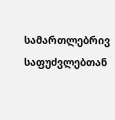სამართლებრივ საფუძვლებთან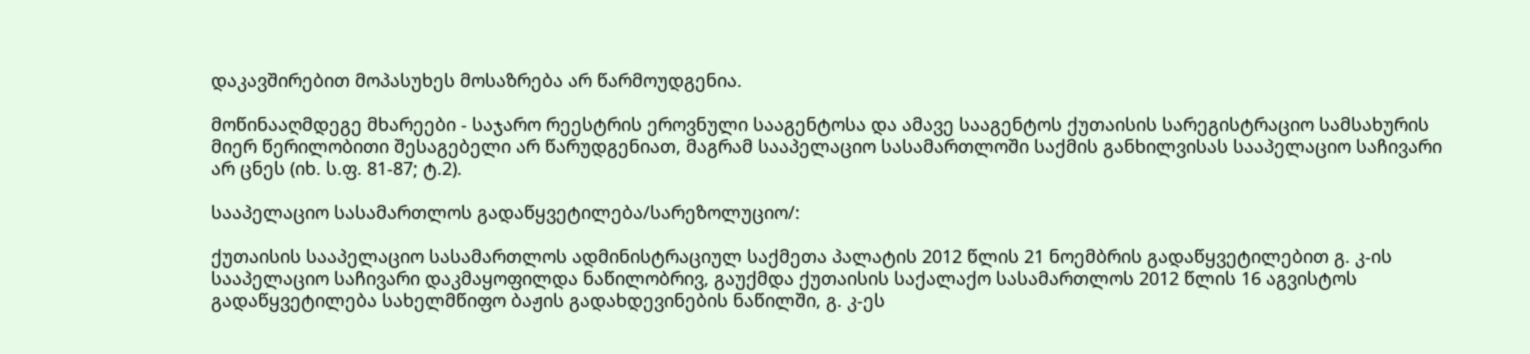დაკავშირებით მოპასუხეს მოსაზრება არ წარმოუდგენია.

მოწინააღმდეგე მხარეები - საჯარო რეესტრის ეროვნული სააგენტოსა და ამავე სააგენტოს ქუთაისის სარეგისტრაციო სამსახურის მიერ წერილობითი შესაგებელი არ წარუდგენიათ, მაგრამ სააპელაციო სასამართლოში საქმის განხილვისას სააპელაციო საჩივარი არ ცნეს (იხ. ს.ფ. 81-87; ტ.2).

სააპელაციო სასამართლოს გადაწყვეტილება/სარეზოლუციო/:

ქუთაისის სააპელაციო სასამართლოს ადმინისტრაციულ საქმეთა პალატის 2012 წლის 21 ნოემბრის გადაწყვეტილებით გ. კ-ის სააპელაციო საჩივარი დაკმაყოფილდა ნაწილობრივ, გაუქმდა ქუთაისის საქალაქო სასამართლოს 2012 წლის 16 აგვისტოს გადაწყვეტილება სახელმწიფო ბაჟის გადახდევინების ნაწილში, გ. კ-ეს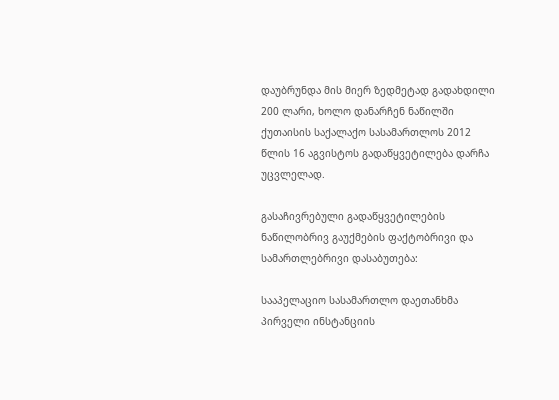დაუბრუნდა მის მიერ ზედმეტად გადახდილი 200 ლარი, ხოლო დანარჩენ ნაწილში ქუთაისის საქალაქო სასამართლოს 2012 წლის 16 აგვისტოს გადაწყვეტილება დარჩა უცვლელად.

გასაჩივრებული გადაწყვეტილების ნაწილობრივ გაუქმების ფაქტობრივი და სამართლებრივი დასაბუთება:

სააპელაციო სასამართლო დაეთანხმა პირველი ინსტანციის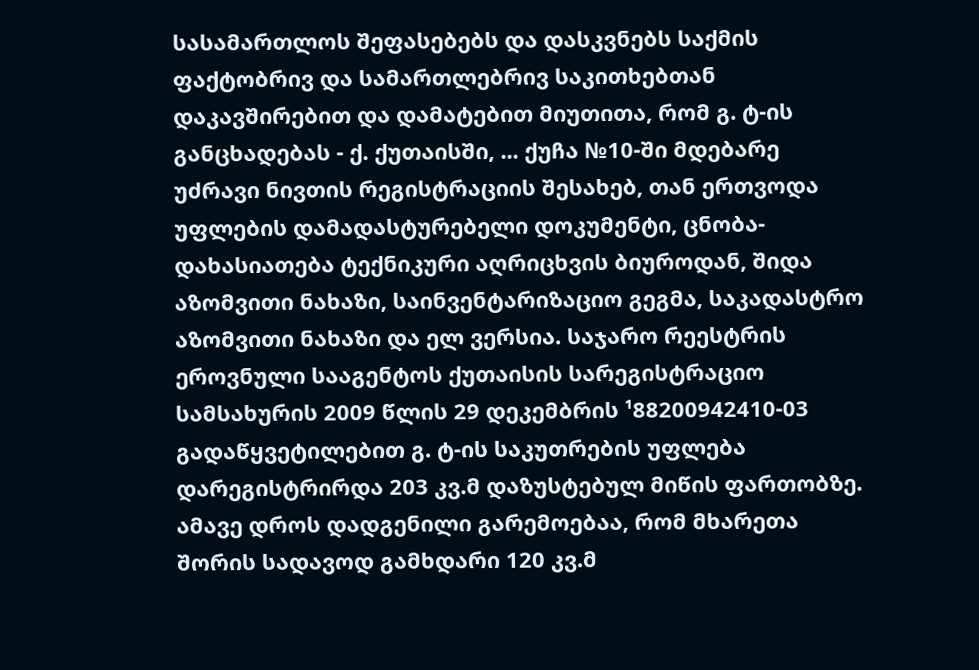სასამართლოს შეფასებებს და დასკვნებს საქმის ფაქტობრივ და სამართლებრივ საკითხებთან დაკავშირებით და დამატებით მიუთითა, რომ გ. ტ-ის განცხადებას - ქ. ქუთაისში, ... ქუჩა №10-ში მდებარე უძრავი ნივთის რეგისტრაციის შესახებ, თან ერთვოდა უფლების დამადასტურებელი დოკუმენტი, ცნობა-დახასიათება ტექნიკური აღრიცხვის ბიუროდან, შიდა აზომვითი ნახაზი, საინვენტარიზაციო გეგმა, საკადასტრო აზომვითი ნახაზი და ელ ვერსია. საჯარო რეესტრის ეროვნული სააგენტოს ქუთაისის სარეგისტრაციო სამსახურის 2009 წლის 29 დეკემბრის ¹88200942410-03 გადაწყვეტილებით გ. ტ-ის საკუთრების უფლება დარეგისტრირდა 203 კვ.მ დაზუსტებულ მიწის ფართობზე. ამავე დროს დადგენილი გარემოებაა, რომ მხარეთა შორის სადავოდ გამხდარი 120 კვ.მ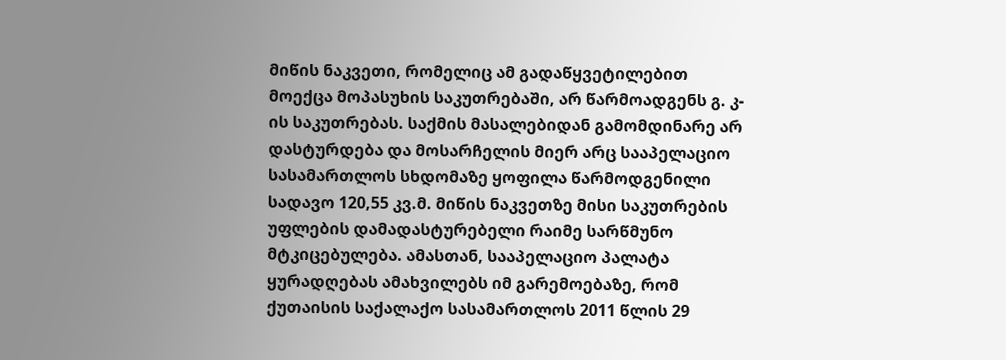მიწის ნაკვეთი, რომელიც ამ გადაწყვეტილებით მოექცა მოპასუხის საკუთრებაში, არ წარმოადგენს გ. კ-ის საკუთრებას. საქმის მასალებიდან გამომდინარე არ დასტურდება და მოსარჩელის მიერ არც სააპელაციო სასამართლოს სხდომაზე ყოფილა წარმოდგენილი სადავო 120,55 კვ.მ. მიწის ნაკვეთზე მისი საკუთრების უფლების დამადასტურებელი რაიმე სარწმუნო მტკიცებულება. ამასთან, სააპელაციო პალატა ყურადღებას ამახვილებს იმ გარემოებაზე, რომ ქუთაისის საქალაქო სასამართლოს 2011 წლის 29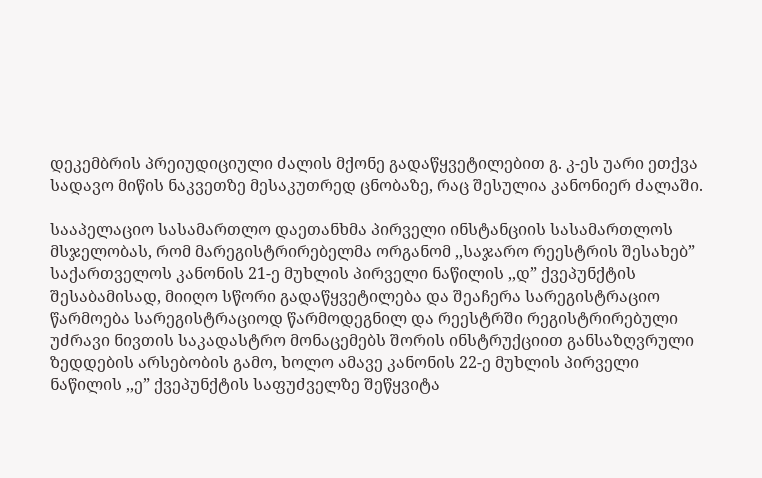დეკემბრის პრეიუდიციული ძალის მქონე გადაწყვეტილებით გ. კ-ეს უარი ეთქვა სადავო მიწის ნაკვეთზე მესაკუთრედ ცნობაზე, რაც შესულია კანონიერ ძალაში.

სააპელაციო სასამართლო დაეთანხმა პირველი ინსტანციის სასამართლოს მსჯელობას, რომ მარეგისტრირებელმა ორგანომ ,,საჯარო რეესტრის შესახებ” საქართველოს კანონის 21-ე მუხლის პირველი ნაწილის ,,დ” ქვეპუნქტის შესაბამისად, მიიღო სწორი გადაწყვეტილება და შეაჩერა სარეგისტრაციო წარმოება სარეგისტრაციოდ წარმოდეგნილ და რეესტრში რეგისტრირებული უძრავი ნივთის საკადასტრო მონაცემებს შორის ინსტრუქციით განსაზღვრული ზედდების არსებობის გამო, ხოლო ამავე კანონის 22-ე მუხლის პირველი ნაწილის ,,ე” ქვეპუნქტის საფუძველზე შეწყვიტა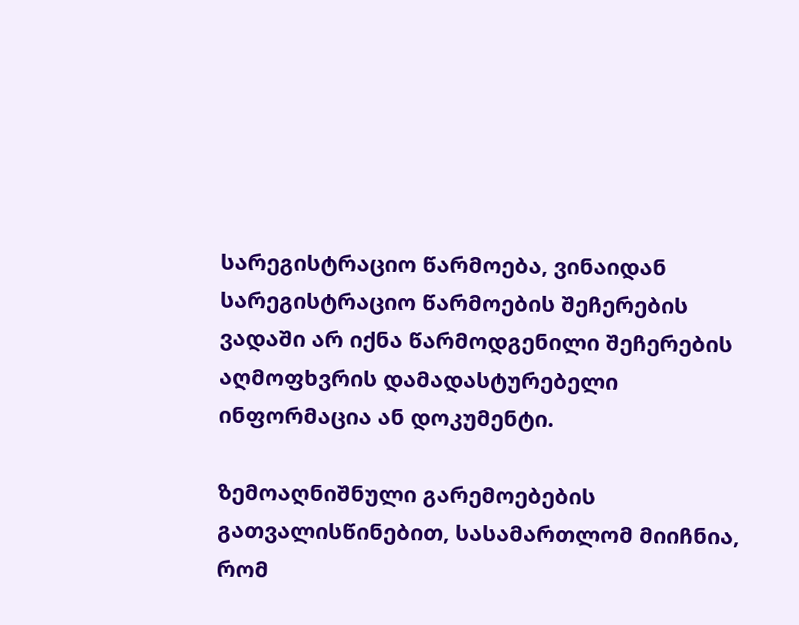სარეგისტრაციო წარმოება, ვინაიდან სარეგისტრაციო წარმოების შეჩერების ვადაში არ იქნა წარმოდგენილი შეჩერების აღმოფხვრის დამადასტურებელი ინფორმაცია ან დოკუმენტი.

ზემოაღნიშნული გარემოებების გათვალისწინებით, სასამართლომ მიიჩნია, რომ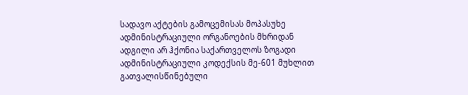სადავო აქტების გამოცემისას მოპასუხე ადმინისტრაციული ორგანოების მხრიდან ადგილი არ ჰქონია საქართველოს ზოგადი ადმინისტრაციული კოდექსის მე-601 მუხლით გათვალისწინებული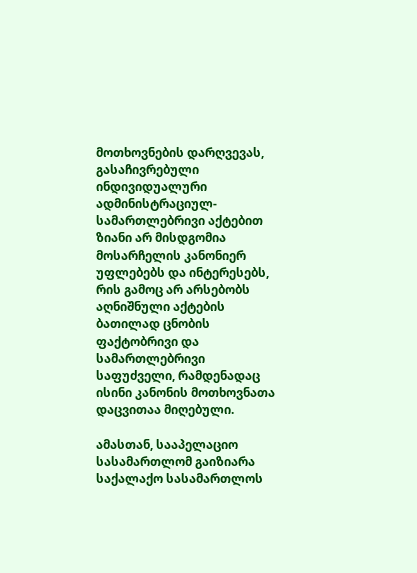მოთხოვნების დარღვევას, გასაჩივრებული ინდივიდუალური ადმინისტრაციულ-სამართლებრივი აქტებით ზიანი არ მისდგომია მოსარჩელის კანონიერ უფლებებს და ინტერესებს, რის გამოც არ არსებობს აღნიშნული აქტების ბათილად ცნობის ფაქტობრივი და სამართლებრივი საფუძველი, რამდენადაც ისინი კანონის მოთხოვნათა დაცვითაა მიღებული.

ამასთან, სააპელაციო სასამართლომ გაიზიარა საქალაქო სასამართლოს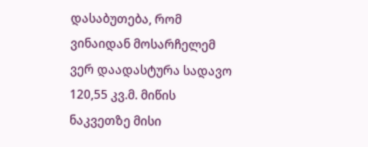დასაბუთება, რომ ვინაიდან მოსარჩელემ ვერ დაადასტურა სადავო 120,55 კვ.მ. მიწის ნაკვეთზე მისი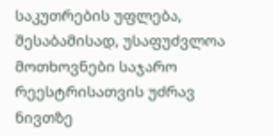საკუთრების უფლება, შესაბამისად, უსაფუძვლოა მოთხოვნები საჯარო რეესტრისათვის უძრავ ნივთზე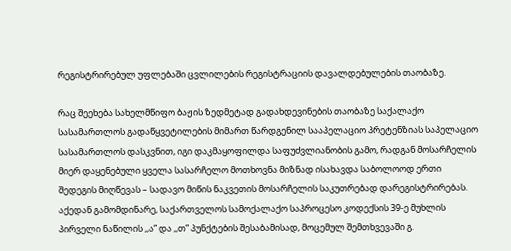რეგისტრირებულ უფლებაში ცვლილების რეგისტრაციის დავალდებულების თაობაზე.

რაც შეეხება სახელმწიფო ბაჟის ზედმეტად გადახდევინების თაობაზე საქალაქო სასამართლოს გადაწყვეტილების მიმართ წარდგენილ სააპელაციო პრეტენზიას საპელაციო სასამართლოს დასკვნით, იგი დაკმაყოფილდა საფუძვლიანობის გამო, რადგან მოსარჩელის მიერ დაყენებული ყველა სასარჩელო მოთხოვნა მიზნად ისახავდა საბოლოოდ ერთი შედეგის მიღწევას – სადავო მიწის ნაკვეთის მოსარჩელის საკუთრებად დარეგისტრირებას. აქედან გამომდინარე, საქართველოს სამოქალაქო საპროცესო კოდექსის 39-ე მუხლის პირველი ნაწილის ,,ა” და ,,თ” პუნქტების შესაბამისად, მოცემულ შემთხვევაში გ.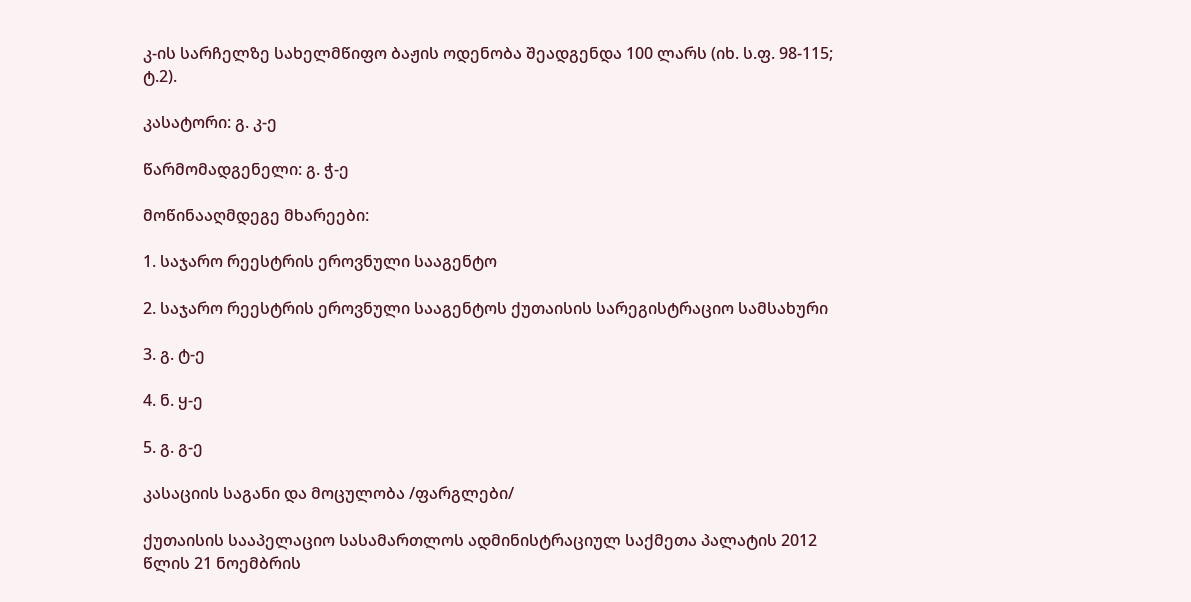კ-ის სარჩელზე სახელმწიფო ბაჟის ოდენობა შეადგენდა 100 ლარს (იხ. ს.ფ. 98-115; ტ.2).

კასატორი: გ. კ-ე

წარმომადგენელი: გ. ჭ-ე

მოწინააღმდეგე მხარეები:

1. საჯარო რეესტრის ეროვნული სააგენტო

2. საჯარო რეესტრის ეროვნული სააგენტოს ქუთაისის სარეგისტრაციო სამსახური

3. გ. ტ-ე

4. ნ. ყ-ე

5. გ. გ-ე

კასაციის საგანი და მოცულობა /ფარგლები/

ქუთაისის სააპელაციო სასამართლოს ადმინისტრაციულ საქმეთა პალატის 2012 წლის 21 ნოემბრის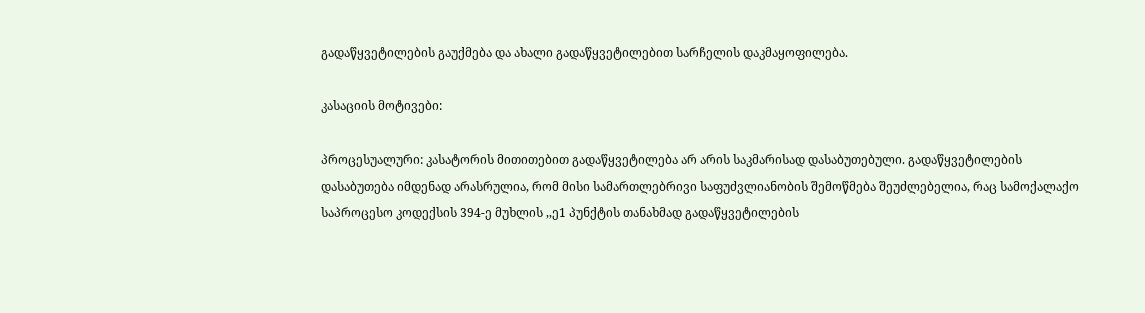გადაწყვეტილების გაუქმება და ახალი გადაწყვეტილებით სარჩელის დაკმაყოფილება.

კასაციის მოტივები:

პროცესუალური: კასატორის მითითებით გადაწყვეტილება არ არის საკმარისად დასაბუთებული. გადაწყვეტილების დასაბუთება იმდენად არასრულია, რომ მისი სამართლებრივი საფუძვლიანობის შემოწმება შეუძლებელია, რაც სამოქალაქო საპროცესო კოდექსის 394-ე მუხლის ,,ე1 პუნქტის თანახმად გადაწყვეტილების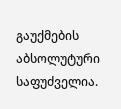გაუქმების აბსოლუტური საფუძველია.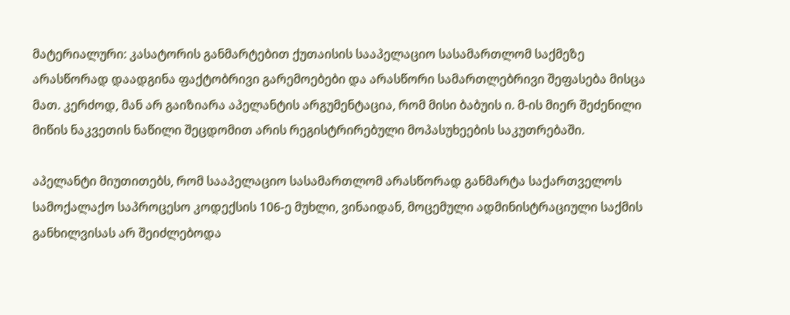მატერიალური: კასატორის განმარტებით ქუთაისის სააპელაციო სასამართლომ საქმეზე არასწორად დაადგინა ფაქტობრივი გარემოებები და არასწორი სამართლებრივი შეფასება მისცა მათ. კერძოდ, მან არ გაიზიარა აპელანტის არგუმენტაცია, რომ მისი ბაბუის ი. მ-ის მიერ შეძენილი მიწის ნაკვეთის ნაწილი შეცდომით არის რეგისტრირებული მოპასუხეების საკუთრებაში.

აპელანტი მიუთითებს, რომ სააპელაციო სასამართლომ არასწორად განმარტა საქართველოს სამოქალაქო საპროცესო კოდექსის 106-ე მუხლი, ვინაიდან, მოცემული ადმინისტრაციული საქმის განხილვისას არ შეიძლებოდა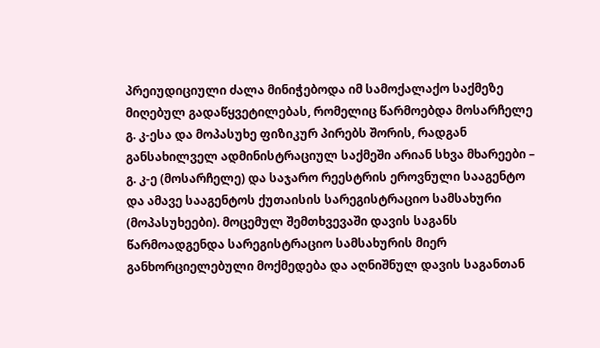პრეიუდიციული ძალა მინიჭებოდა იმ სამოქალაქო საქმეზე მიღებულ გადაწყვეტილებას, რომელიც წარმოებდა მოსარჩელე გ. კ-ესა და მოპასუხე ფიზიკურ პირებს შორის, რადგან განსახილველ ადმინისტრაციულ საქმეში არიან სხვა მხარეები – გ. კ-ე (მოსარჩელე) და საჯარო რეესტრის ეროვნული სააგენტო და ამავე სააგენტოს ქუთაისის სარეგისტრაციო სამსახური (მოპასუხეები). მოცემულ შემთხვევაში დავის საგანს წარმოადგენდა სარეგისტრაციო სამსახურის მიერ განხორციელებული მოქმედება და აღნიშნულ დავის საგანთან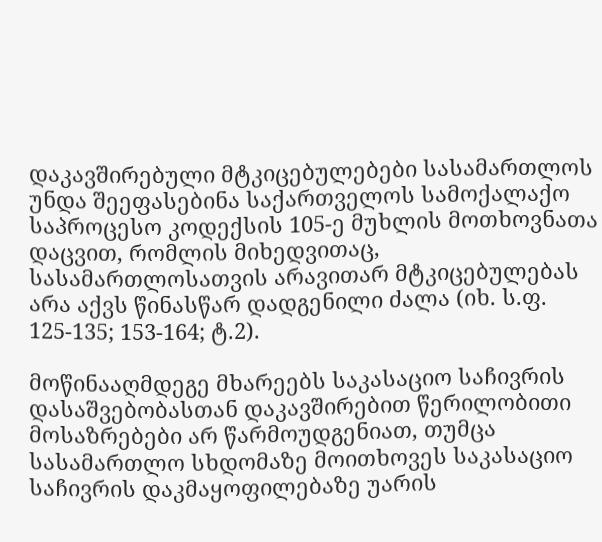დაკავშირებული მტკიცებულებები სასამართლოს უნდა შეეფასებინა საქართველოს სამოქალაქო საპროცესო კოდექსის 105-ე მუხლის მოთხოვნათა დაცვით, რომლის მიხედვითაც, სასამართლოსათვის არავითარ მტკიცებულებას არა აქვს წინასწარ დადგენილი ძალა (იხ. ს.ფ. 125-135; 153-164; ტ.2).

მოწინააღმდეგე მხარეებს საკასაციო საჩივრის დასაშვებობასთან დაკავშირებით წერილობითი მოსაზრებები არ წარმოუდგენიათ, თუმცა სასამართლო სხდომაზე მოითხოვეს საკასაციო საჩივრის დაკმაყოფილებაზე უარის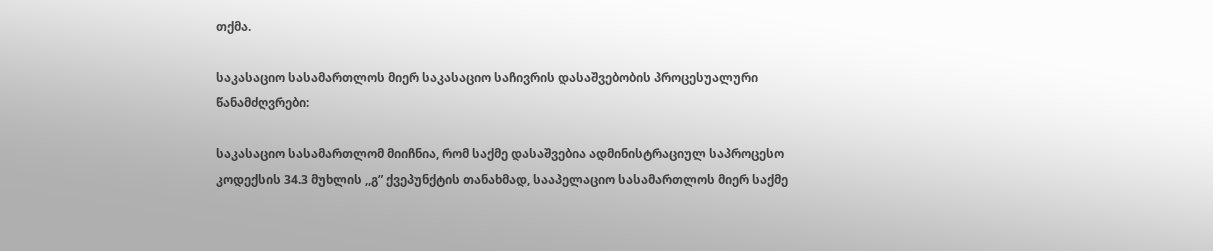თქმა.

საკასაციო სასამართლოს მიერ საკასაციო საჩივრის დასაშვებობის პროცესუალური წანამძღვრები:

საკასაციო სასამართლომ მიიჩნია, რომ საქმე დასაშვებია ადმინისტრაციულ საპროცესო კოდექსის 34.3 მუხლის ,,გ” ქვეპუნქტის თანახმად, სააპელაციო სასამართლოს მიერ საქმე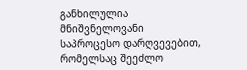განხილულია მნიშვნელოვანი საპროცესო დარღვევებით, რომელსაც შეეძლო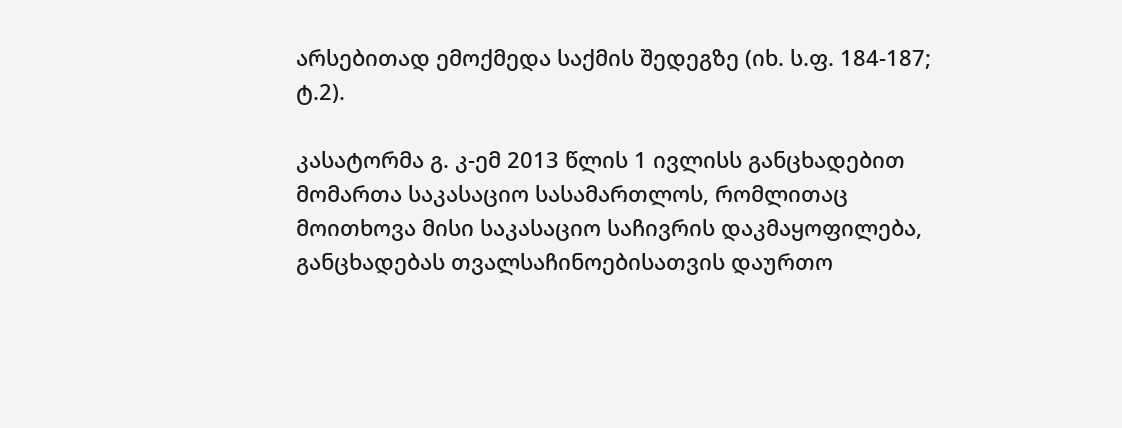არსებითად ემოქმედა საქმის შედეგზე (იხ. ს.ფ. 184-187; ტ.2).

კასატორმა გ. კ-ემ 2013 წლის 1 ივლისს განცხადებით მომართა საკასაციო სასამართლოს, რომლითაც მოითხოვა მისი საკასაციო საჩივრის დაკმაყოფილება, განცხადებას თვალსაჩინოებისათვის დაურთო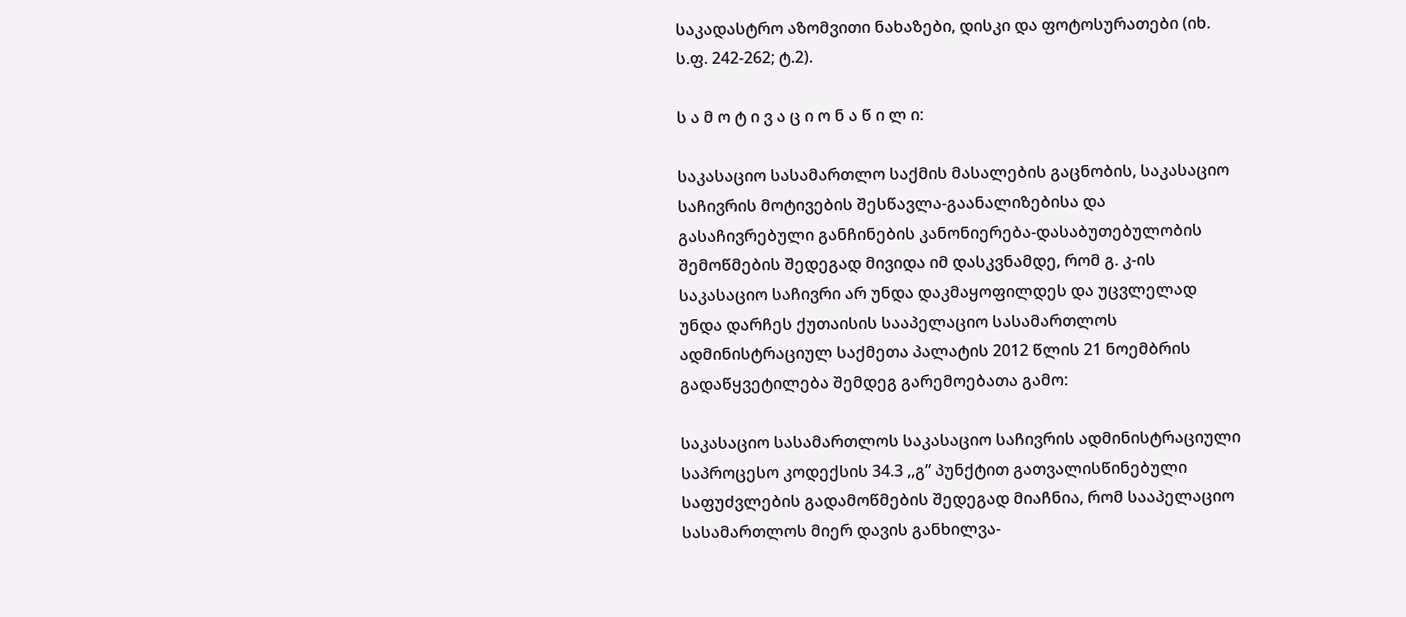საკადასტრო აზომვითი ნახაზები, დისკი და ფოტოსურათები (იხ. ს.ფ. 242-262; ტ.2).

ს ა მ ო ტ ი ვ ა ც ი ო ნ ა წ ი ლ ი:

საკასაციო სასამართლო საქმის მასალების გაცნობის, საკასაციო საჩივრის მოტივების შესწავლა-გაანალიზებისა და გასაჩივრებული განჩინების კანონიერება-დასაბუთებულობის შემოწმების შედეგად მივიდა იმ დასკვნამდე, რომ გ. კ-ის საკასაციო საჩივრი არ უნდა დაკმაყოფილდეს და უცვლელად უნდა დარჩეს ქუთაისის სააპელაციო სასამართლოს ადმინისტრაციულ საქმეთა პალატის 2012 წლის 21 ნოემბრის გადაწყვეტილება შემდეგ გარემოებათა გამო:

საკასაციო სასამართლოს საკასაციო საჩივრის ადმინისტრაციული საპროცესო კოდექსის 34.3 ,,გ” პუნქტით გათვალისწინებული საფუძვლების გადამოწმების შედეგად მიაჩნია, რომ სააპელაციო სასამართლოს მიერ დავის განხილვა-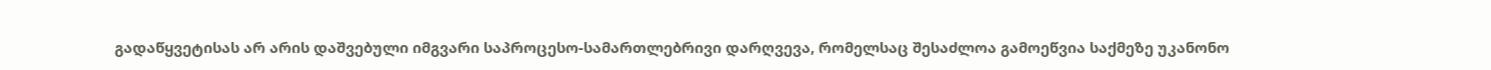გადაწყვეტისას არ არის დაშვებული იმგვარი საპროცესო-სამართლებრივი დარღვევა, რომელსაც შესაძლოა გამოეწვია საქმეზე უკანონო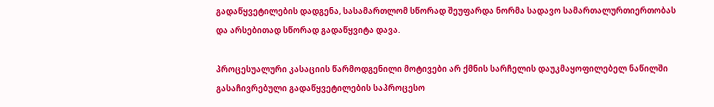გადაწყვეტილების დადგენა, სასამართლომ სწორად შეუფარდა ნორმა სადავო სამართალურთიერთობას და არსებითად სწორად გადაწყვიტა დავა.

პროცესუალური კასაციის წარმოდგენილი მოტივები არ ქმნის სარჩელის დაუკმაყოფილებელ ნაწილში გასაჩივრებული გადაწყვეტილების საპროცესო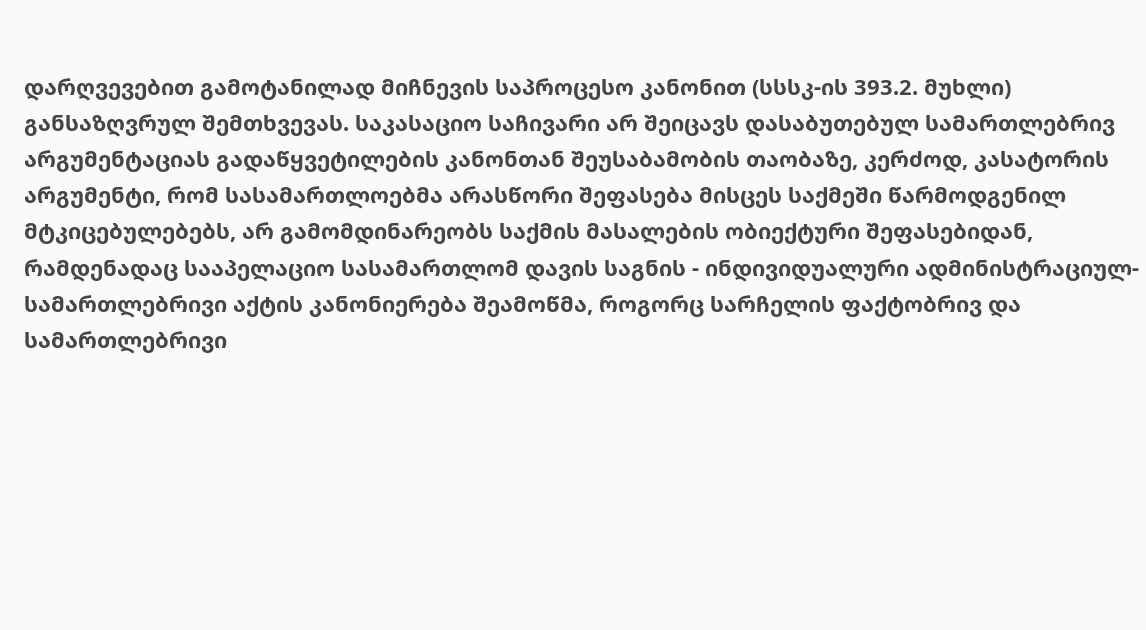დარღვევებით გამოტანილად მიჩნევის საპროცესო კანონით (სსსკ-ის 393.2. მუხლი) განსაზღვრულ შემთხვევას. საკასაციო საჩივარი არ შეიცავს დასაბუთებულ სამართლებრივ არგუმენტაციას გადაწყვეტილების კანონთან შეუსაბამობის თაობაზე, კერძოდ, კასატორის არგუმენტი, რომ სასამართლოებმა არასწორი შეფასება მისცეს საქმეში წარმოდგენილ მტკიცებულებებს, არ გამომდინარეობს საქმის მასალების ობიექტური შეფასებიდან, რამდენადაც სააპელაციო სასამართლომ დავის საგნის - ინდივიდუალური ადმინისტრაციულ-სამართლებრივი აქტის კანონიერება შეამოწმა, როგორც სარჩელის ფაქტობრივ და სამართლებრივი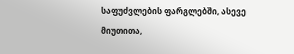საფუძვლების ფარგლებში, ასევე მიუთითა,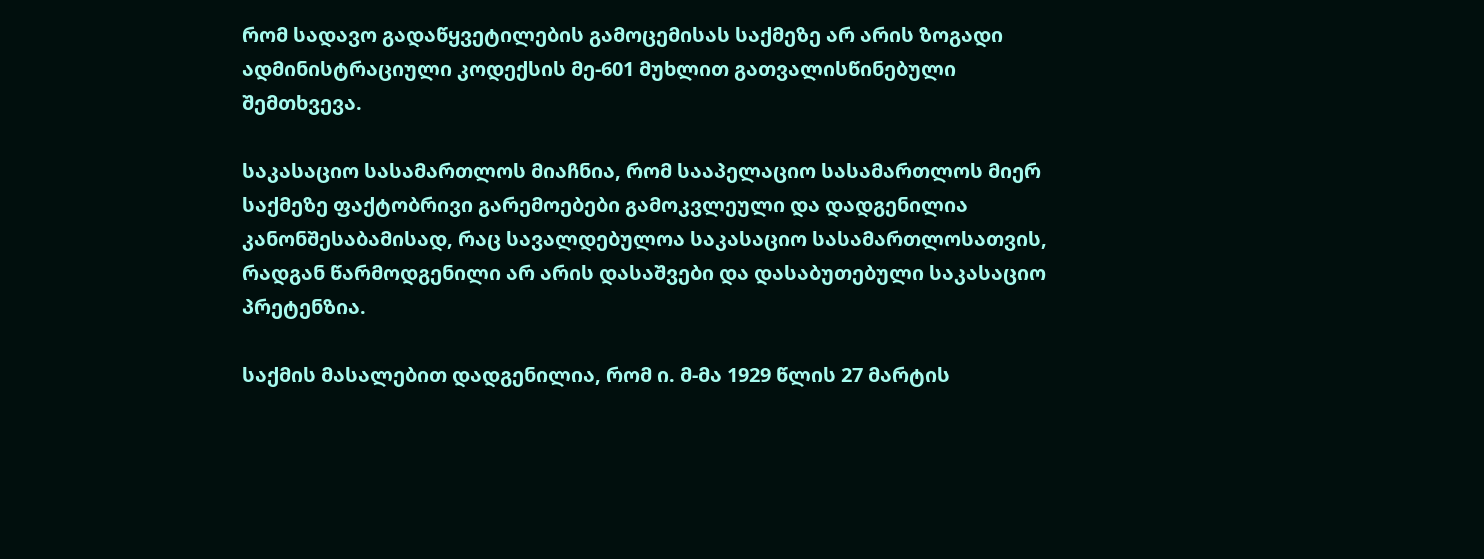რომ სადავო გადაწყვეტილების გამოცემისას საქმეზე არ არის ზოგადი ადმინისტრაციული კოდექსის მე-601 მუხლით გათვალისწინებული შემთხვევა.

საკასაციო სასამართლოს მიაჩნია, რომ სააპელაციო სასამართლოს მიერ საქმეზე ფაქტობრივი გარემოებები გამოკვლეული და დადგენილია კანონშესაბამისად, რაც სავალდებულოა საკასაციო სასამართლოსათვის, რადგან წარმოდგენილი არ არის დასაშვები და დასაბუთებული საკასაციო პრეტენზია.

საქმის მასალებით დადგენილია, რომ ი. მ-მა 1929 წლის 27 მარტის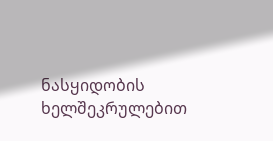ნასყიდობის ხელშეკრულებით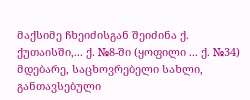მაქსიმე ჩხეიძისგან შეიძინა ქ. ქუთაისში,... ქ. №8-ში (ყოფილი ... ქ. №34) მდებარე, საცხოვრებელი სახლი, განთავსებული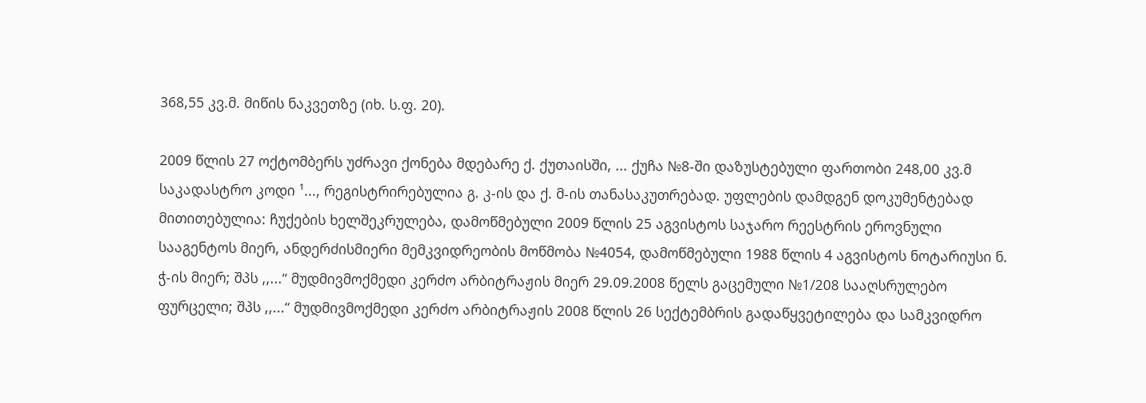368,55 კვ.მ. მიწის ნაკვეთზე (იხ. ს.ფ. 20).

2009 წლის 27 ოქტომბერს უძრავი ქონება მდებარე ქ. ქუთაისში, ... ქუჩა №8-ში დაზუსტებული ფართობი 248,00 კვ.მ საკადასტრო კოდი ¹..., რეგისტრირებულია გ. კ-ის და ქ. მ-ის თანასაკუთრებად. უფლების დამდგენ დოკუმენტებად მითითებულია: ჩუქების ხელშეკრულება, დამოწმებული 2009 წლის 25 აგვისტოს საჯარო რეესტრის ეროვნული სააგენტოს მიერ, ანდერძისმიერი მემკვიდრეობის მოწმობა №4054, დამოწმებული 1988 წლის 4 აგვისტოს ნოტარიუსი ნ. ჭ-ის მიერ; შპს ,,...“ მუდმივმოქმედი კერძო არბიტრაჟის მიერ 29.09.2008 წელს გაცემული №1/208 სააღსრულებო ფურცელი; შპს ,,...“ მუდმივმოქმედი კერძო არბიტრაჟის 2008 წლის 26 სექტემბრის გადაწყვეტილება და სამკვიდრო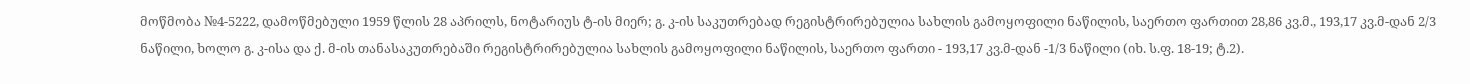მოწმობა №4-5222, დამოწმებული 1959 წლის 28 აპრილს, ნოტარიუს ტ-ის მიერ; გ. კ-ის საკუთრებად რეგისტრირებულია სახლის გამოყოფილი ნაწილის, საერთო ფართით 28,86 კვ.მ., 193,17 კვ.მ-დან 2/3 ნაწილი, ხოლო გ. კ-ისა და ქ. მ-ის თანასაკუთრებაში რეგისტრირებულია სახლის გამოყოფილი ნაწილის, საერთო ფართი - 193,17 კვ.მ-დან -1/3 ნაწილი (იხ. ს.ფ. 18-19; ტ.2).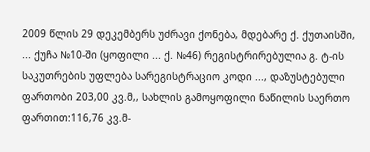2009 წლის 29 დეკემბერს უძრავი ქონება, მდებარე ქ. ქუთაისში, ... ქუჩა №10-ში (ყოფილი ... ქ. №46) რეგისტრირებულია გ. ტ-ის საკუთრების უფლება სარეგისტრაციო კოდი ..., დაზუსტებული ფართობი 203,00 კვ.მ,, სახლის გამოყოფილი ნაწილის საერთო ფართით:116,76 კვ.მ-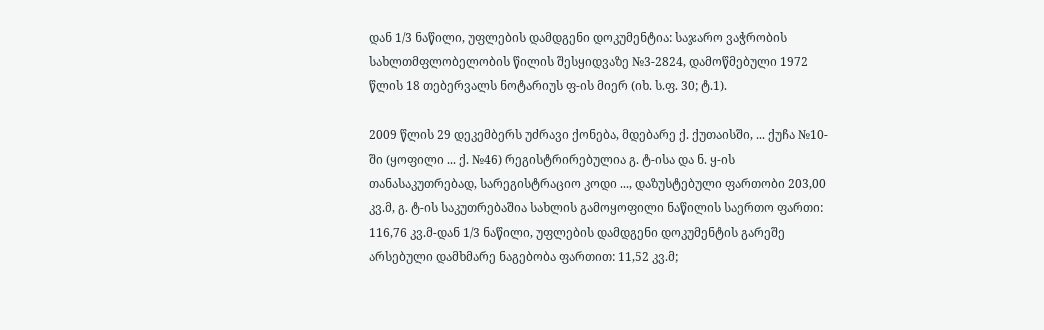დან 1/3 ნაწილი, უფლების დამდგენი დოკუმენტია: საჯარო ვაჭრობის სახლთმფლობელობის წილის შესყიდვაზე №3-2824, დამოწმებული 1972 წლის 18 თებერვალს ნოტარიუს ფ-ის მიერ (იხ. ს.ფ. 30; ტ.1).

2009 წლის 29 დეკემბერს უძრავი ქონება, მდებარე ქ. ქუთაისში, ... ქუჩა №10-ში (ყოფილი ... ქ. №46) რეგისტრირებულია გ. ტ-ისა და ნ. ყ-ის თანასაკუთრებად, სარეგისტრაციო კოდი ..., დაზუსტებული ფართობი 203,00 კვ.მ, გ. ტ-ის საკუთრებაშია სახლის გამოყოფილი ნაწილის საერთო ფართი: 116,76 კვ.მ-დან 1/3 ნაწილი, უფლების დამდგენი დოკუმენტის გარეშე არსებული დამხმარე ნაგებობა ფართით: 11,52 კვ.მ;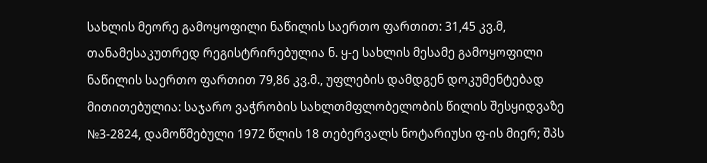სახლის მეორე გამოყოფილი ნაწილის საერთო ფართით: 31,45 კვ.მ, თანამესაკუთრედ რეგისტრირებულია ნ. ყ-ე სახლის მესამე გამოყოფილი ნაწილის საერთო ფართით 79,86 კვ.მ., უფლების დამდგენ დოკუმენტებად მითითებულია: საჯარო ვაჭრობის სახლთმფლობელობის წილის შესყიდვაზე №3-2824, დამოწმებული 1972 წლის 18 თებერვალს ნოტარიუსი ფ-ის მიერ; შპს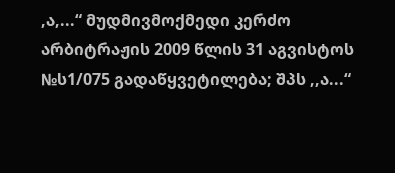,ა,...“ მუდმივმოქმედი კერძო არბიტრაჟის 2009 წლის 31 აგვისტოს №ს1/075 გადაწყვეტილება; შპს ,,ა...“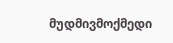მუდმივმოქმედი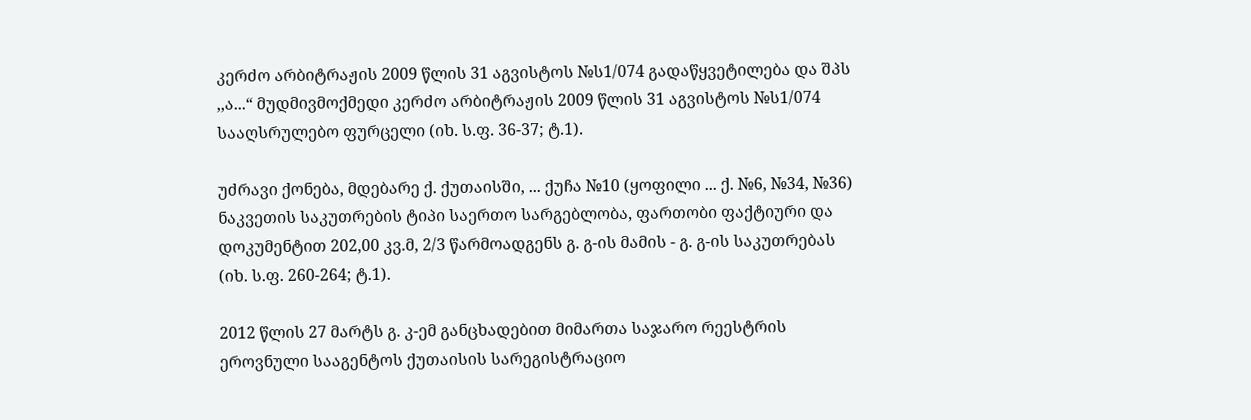კერძო არბიტრაჟის 2009 წლის 31 აგვისტოს №ს1/074 გადაწყვეტილება და შპს ,,ა...“ მუდმივმოქმედი კერძო არბიტრაჟის 2009 წლის 31 აგვისტოს №ს1/074 სააღსრულებო ფურცელი (იხ. ს.ფ. 36-37; ტ.1).

უძრავი ქონება, მდებარე ქ. ქუთაისში, ... ქუჩა №10 (ყოფილი ... ქ. №6, №34, №36) ნაკვეთის საკუთრების ტიპი საერთო სარგებლობა, ფართობი ფაქტიური და დოკუმენტით 202,00 კვ.მ, 2/3 წარმოადგენს გ. გ-ის მამის - გ. გ-ის საკუთრებას (იხ. ს.ფ. 260-264; ტ.1).

2012 წლის 27 მარტს გ. კ-ემ განცხადებით მიმართა საჯარო რეესტრის ეროვნული სააგენტოს ქუთაისის სარეგისტრაციო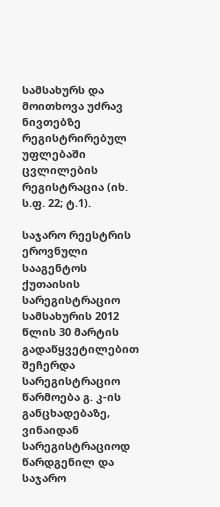სამსახურს და მოითხოვა უძრავ ნივთებზე რეგისტრირებულ უფლებაში ცვლილების რეგისტრაცია (იხ. ს.ფ. 22; ტ.1).

საჯარო რეესტრის ეროვნული სააგენტოს ქუთაისის სარეგისტრაციო სამსახურის 2012 წლის 30 მარტის გადაწყვეტილებით შეჩერდა სარეგისტრაციო წარმოება გ. კ-ის განცხადებაზე, ვინაიდან სარეგისტრაციოდ წარდგენილ და საჯარო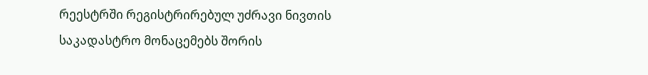რეესტრში რეგისტრირებულ უძრავი ნივთის საკადასტრო მონაცემებს შორის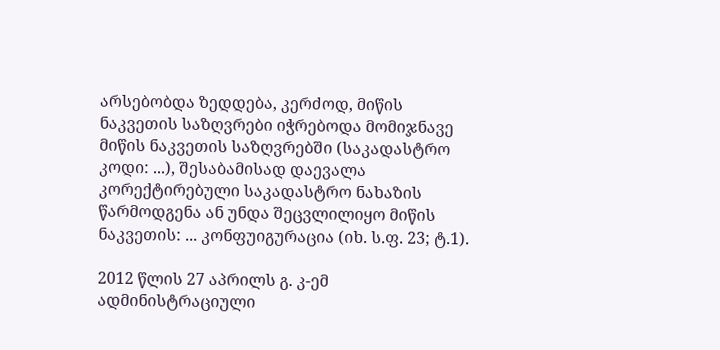არსებობდა ზედდება, კერძოდ, მიწის ნაკვეთის საზღვრები იჭრებოდა მომიჯნავე მიწის ნაკვეთის საზღვრებში (საკადასტრო კოდი: ...), შესაბამისად დაევალა კორექტირებული საკადასტრო ნახაზის წარმოდგენა ან უნდა შეცვლილიყო მიწის ნაკვეთის: ... კონფუიგურაცია (იხ. ს.ფ. 23; ტ.1).

2012 წლის 27 აპრილს გ. კ-ემ ადმინისტრაციული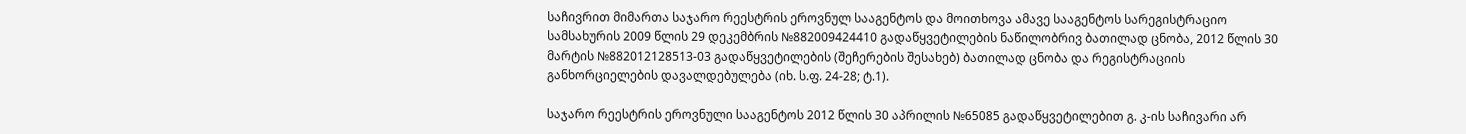საჩივრით მიმართა საჯარო რეესტრის ეროვნულ სააგენტოს და მოითხოვა ამავე სააგენტოს სარეგისტრაციო სამსახურის 2009 წლის 29 დეკემბრის №882009424410 გადაწყვეტილების ნაწილობრივ ბათილად ცნობა, 2012 წლის 30 მარტის №882012128513-03 გადაწყვეტილების (შეჩერების შესახებ) ბათილად ცნობა და რეგისტრაციის განხორციელების დავალდებულება (იხ. ს.ფ. 24-28; ტ.1).

საჯარო რეესტრის ეროვნული სააგენტოს 2012 წლის 30 აპრილის №65085 გადაწყვეტილებით გ. კ-ის საჩივარი არ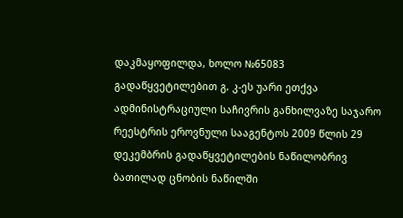დაკმაყოფილდა, ხოლო №65083 გადაწყვეტილებით გ. კ-ეს უარი ეთქვა ადმინისტრაციული საჩივრის განხილვაზე საჯარო რეესტრის ეროვნული სააგენტოს 2009 წლის 29 დეკემბრის გადაწყვეტილების ნაწილობრივ ბათილად ცნობის ნაწილში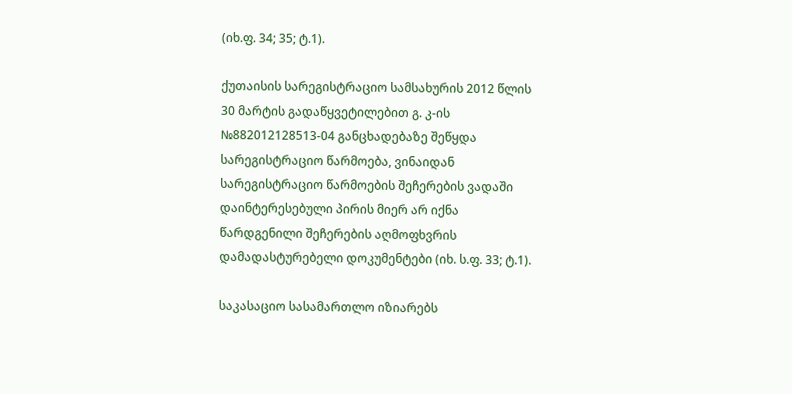(იხ.ფ. 34; 35; ტ.1).

ქუთაისის სარეგისტრაციო სამსახურის 2012 წლის 30 მარტის გადაწყვეტილებით გ. კ-ის №882012128513-04 განცხადებაზე შეწყდა სარეგისტრაციო წარმოება, ვინაიდან სარეგისტრაციო წარმოების შეჩერების ვადაში დაინტერესებული პირის მიერ არ იქნა წარდგენილი შეჩერების აღმოფხვრის დამადასტურებელი დოკუმენტები (იხ. ს.ფ. 33; ტ.1).

საკასაციო სასამართლო იზიარებს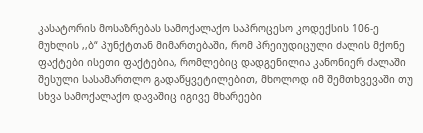კასატორის მოსაზრებას სამოქალაქო საპროცესო კოდექსის 106-ე მუხლის ,,ბ“ პუნქტთან მიმართებაში, რომ პრეიუდიცული ძალის მქონე ფაქტები ისეთი ფაქტებია, რომლებიც დადგენილია კანონიერ ძალაში შესული სასამართლო გადაწყვეტილებით, მხოლოდ იმ შემთხვევაში თუ სხვა სამოქალაქო დავაშიც იგივე მხარეები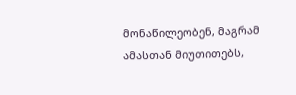მონაწილეობენ, მაგრამ ამასთან მიუთითებს,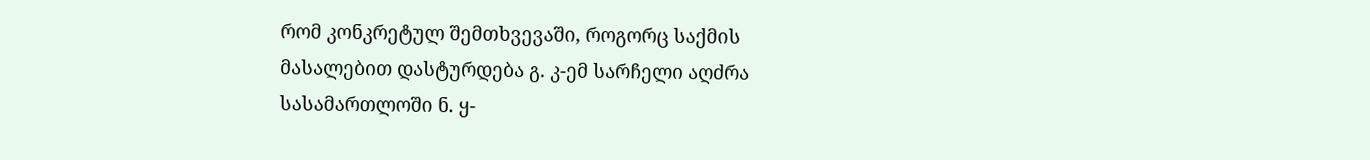რომ კონკრეტულ შემთხვევაში, როგორც საქმის მასალებით დასტურდება გ. კ-ემ სარჩელი აღძრა სასამართლოში ნ. ყ-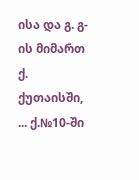ისა და გ. გ-ის მიმართ ქ. ქუთაისში, ... ქ.№10-ში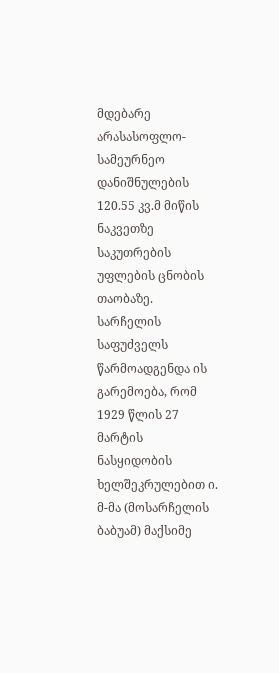მდებარე არასასოფლო-სამეურნეო დანიშნულების 120.55 კვ.მ მიწის ნაკვეთზე საკუთრების უფლების ცნობის თაობაზე. სარჩელის საფუძველს წარმოადგენდა ის გარემოება, რომ 1929 წლის 27 მარტის ნასყიდობის ხელშეკრულებით ი. მ-მა (მოსარჩელის ბაბუამ) მაქსიმე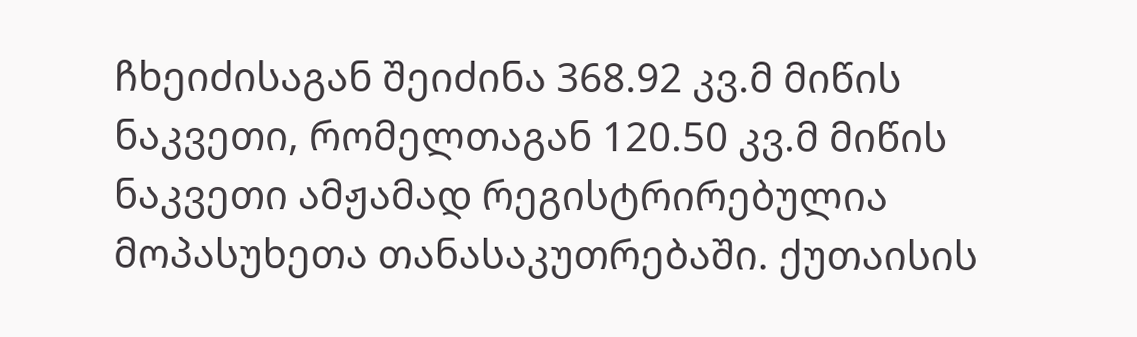ჩხეიძისაგან შეიძინა 368.92 კვ.მ მიწის ნაკვეთი, რომელთაგან 120.50 კვ.მ მიწის ნაკვეთი ამჟამად რეგისტრირებულია მოპასუხეთა თანასაკუთრებაში. ქუთაისის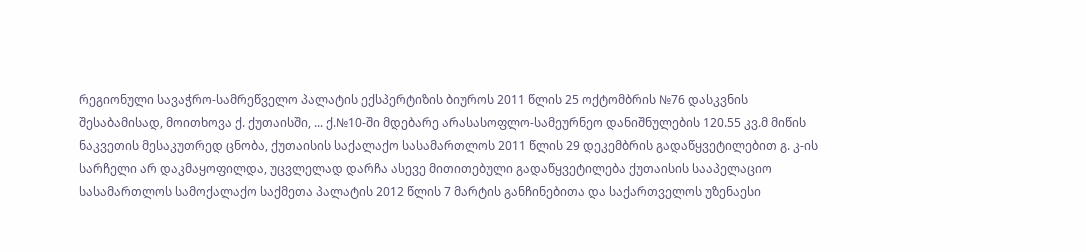რეგიონული სავაჭრო-სამრეწველო პალატის ექსპერტიზის ბიუროს 2011 წლის 25 ოქტომბრის №76 დასკვნის შესაბამისად, მოითხოვა ქ. ქუთაისში, ... ქ.№10-ში მდებარე არასასოფლო-სამეურნეო დანიშნულების 120.55 კვ.მ მიწის ნაკვეთის მესაკუთრედ ცნობა, ქუთაისის საქალაქო სასამართლოს 2011 წლის 29 დეკემბრის გადაწყვეტილებით გ. კ-ის სარჩელი არ დაკმაყოფილდა, უცვლელად დარჩა ასევე მითითებული გადაწყვეტილება ქუთაისის სააპელაციო სასამართლოს სამოქალაქო საქმეთა პალატის 2012 წლის 7 მარტის განჩინებითა და საქართველოს უზენაესი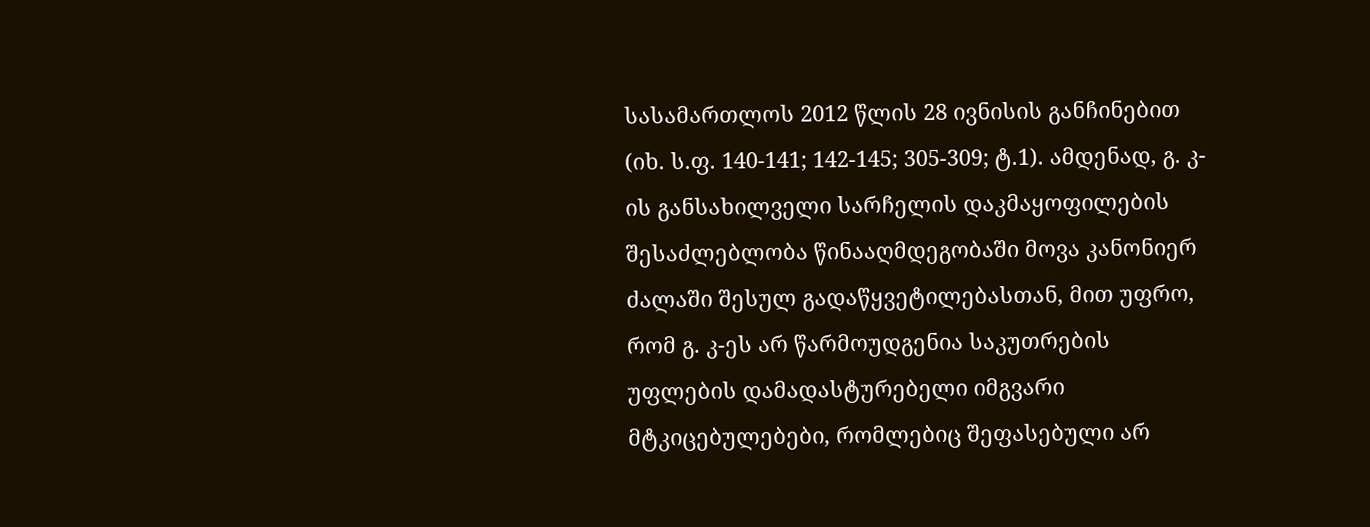სასამართლოს 2012 წლის 28 ივნისის განჩინებით (იხ. ს.ფ. 140-141; 142-145; 305-309; ტ.1). ამდენად, გ. კ-ის განსახილველი სარჩელის დაკმაყოფილების შესაძლებლობა წინააღმდეგობაში მოვა კანონიერ ძალაში შესულ გადაწყვეტილებასთან, მით უფრო, რომ გ. კ-ეს არ წარმოუდგენია საკუთრების უფლების დამადასტურებელი იმგვარი მტკიცებულებები, რომლებიც შეფასებული არ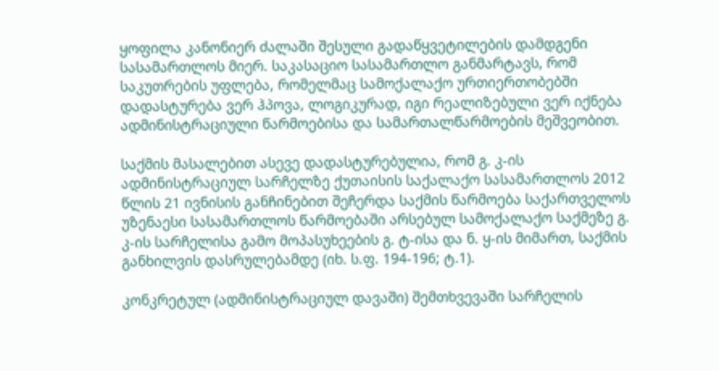ყოფილა კანონიერ ძალაში შესული გადაწყვეტილების დამდგენი სასამართლოს მიერ. საკასაციო სასამართლო განმარტავს, რომ საკუთრების უფლება, რომელმაც სამოქალაქო ურთიერთობებში დადასტურება ვერ ჰპოვა, ლოგიკურად, იგი რეალიზებული ვერ იქნება ადმინისტრაციული წარმოებისა და სამართალწარმოების მეშვეობით.

საქმის მასალებით ასევე დადასტურებულია, რომ გ. კ-ის ადმინისტრაციულ სარჩელზე ქუთაისის საქალაქო სასამართლოს 2012 წლის 21 ივნისის განჩინებით შეჩერდა საქმის წარმოება საქართველოს უზენაესი სასამართლოს წარმოებაში არსებულ სამოქალაქო საქმეზე გ. კ-ის სარჩელისა გამო მოპასუხეების გ. ტ-ისა და ნ. ყ-ის მიმართ, საქმის განხილვის დასრულებამდე (იხ. ს.ფ. 194-196; ტ.1).

კონკრეტულ (ადმინისტრაციულ დავაში) შემთხვევაში სარჩელის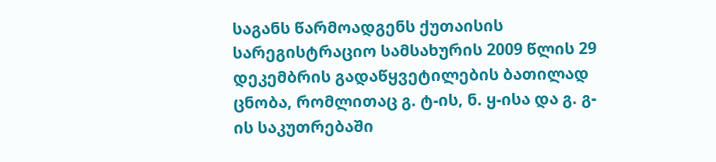საგანს წარმოადგენს ქუთაისის სარეგისტრაციო სამსახურის 2009 წლის 29 დეკემბრის გადაწყვეტილების ბათილად ცნობა, რომლითაც გ. ტ-ის, ნ. ყ-ისა და გ. გ-ის საკუთრებაში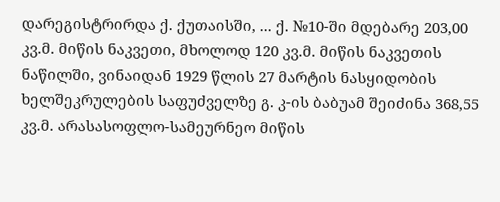დარეგისტრირდა ქ. ქუთაისში, ... ქ. №10-ში მდებარე 203,00 კვ.მ. მიწის ნაკვეთი, მხოლოდ 120 კვ.მ. მიწის ნაკვეთის ნაწილში, ვინაიდან 1929 წლის 27 მარტის ნასყიდობის ხელშეკრულების საფუძველზე გ. კ-ის ბაბუამ შეიძინა 368,55 კვ.მ. არასასოფლო-სამეურნეო მიწის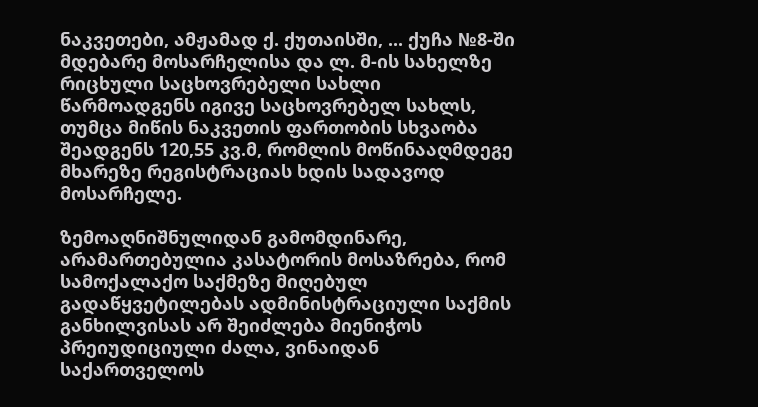ნაკვეთები, ამჟამად ქ. ქუთაისში, ... ქუჩა №8-ში მდებარე მოსარჩელისა და ლ. მ-ის სახელზე რიცხული საცხოვრებელი სახლი წარმოადგენს იგივე საცხოვრებელ სახლს, თუმცა მიწის ნაკვეთის ფართობის სხვაობა შეადგენს 120,55 კვ.მ, რომლის მოწინააღმდეგე მხარეზე რეგისტრაციას ხდის სადავოდ მოსარჩელე.

ზემოაღნიშნულიდან გამომდინარე, არამართებულია კასატორის მოსაზრება, რომ სამოქალაქო საქმეზე მიღებულ გადაწყვეტილებას ადმინისტრაციული საქმის განხილვისას არ შეიძლება მიენიჭოს პრეიუდიციული ძალა, ვინაიდან საქართველოს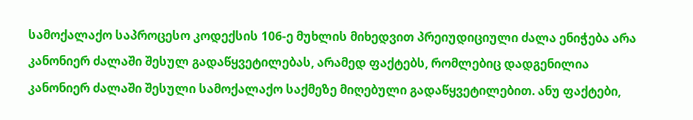სამოქალაქო საპროცესო კოდექსის 106-ე მუხლის მიხედვით პრეიუდიციული ძალა ენიჭება არა კანონიერ ძალაში შესულ გადაწყვეტილებას, არამედ ფაქტებს, რომლებიც დადგენილია კანონიერ ძალაში შესული სამოქალაქო საქმეზე მიღებული გადაწყვეტილებით. ანუ ფაქტები,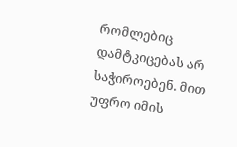რომლებიც დამტკიცებას არ საჭიროებენ. მით უფრო იმის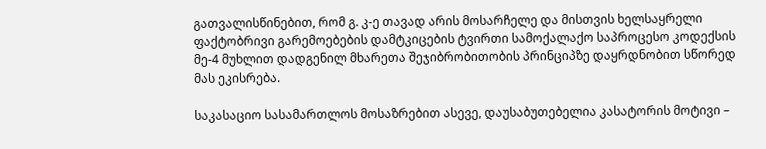გათვალისწინებით, რომ გ. კ-ე თავად არის მოსარჩელე და მისთვის ხელსაყრელი ფაქტობრივი გარემოებების დამტკიცების ტვირთი სამოქალაქო საპროცესო კოდექსის მე-4 მუხლით დადგენილ მხარეთა შეჯიბრობითობის პრინციპზე დაყრდნობით სწორედ მას ეკისრება.

საკასაციო სასამართლოს მოსაზრებით ასევე, დაუსაბუთებელია კასატორის მოტივი –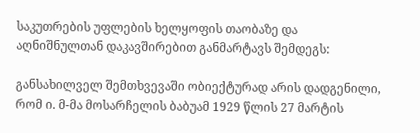საკუთრების უფლების ხელყოფის თაობაზე და აღნიშნულთან დაკავშირებით განმარტავს შემდეგს:

განსახილველ შემთხვევაში ობიექტურად არის დადგენილი, რომ ი. მ-მა მოსარჩელის ბაბუამ 1929 წლის 27 მარტის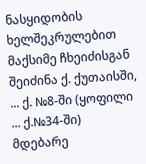ნასყიდობის ხელშეკრულებით მაქსიმე ჩხეიძისგან შეიძინა ქ. ქუთაისში, ... ქ. №8-ში (ყოფილი ... ქ.№34-ში) მდებარე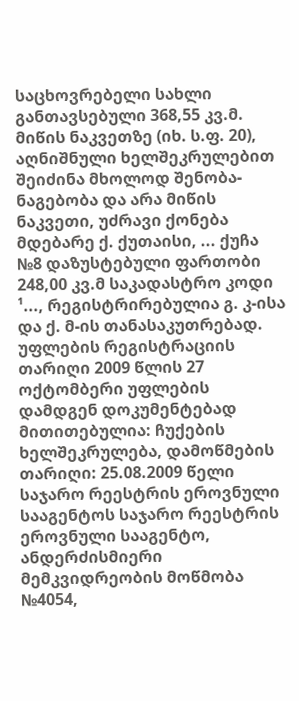საცხოვრებელი სახლი განთავსებული 368,55 კვ.მ. მიწის ნაკვეთზე (იხ. ს.ფ. 20), აღნიშნული ხელშეკრულებით შეიძინა მხოლოდ შენობა-ნაგებობა და არა მიწის ნაკვეთი, უძრავი ქონება მდებარე ქ. ქუთაისი, ... ქუჩა №8 დაზუსტებული ფართობი 248,00 კვ.მ საკადასტრო კოდი ¹..., რეგისტრირებულია გ. კ-ისა და ქ. მ-ის თანასაკუთრებად. უფლების რეგისტრაციის თარიღი 2009 წლის 27 ოქტომბერი უფლების დამდგენ დოკუმენტებად მითითებულია: ჩუქების ხელშეკრულება, დამოწმების თარიღი: 25.08.2009 წელი საჯარო რეესტრის ეროვნული სააგენტოს საჯარო რეესტრის ეროვნული სააგენტო, ანდერძისმიერი მემკვიდრეობის მოწმობა №4054,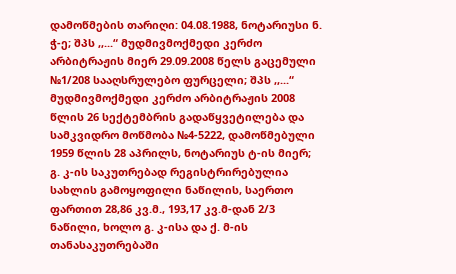დამოწმების თარიღი: 04.08.1988, ნოტარიუსი ნ. ჭ-ე; შპს ,,...“ მუდმივმოქმედი კერძო არბიტრაჟის მიერ 29.09.2008 წელს გაცემული №1/208 სააღსრულებო ფურცელი; შპს ,,...“ მუდმივმოქმედი კერძო არბიტრაჟის 2008 წლის 26 სექტემბრის გადაწყვეტილება და სამკვიდრო მოწმობა №4-5222, დამოწმებული 1959 წლის 28 აპრილს, ნოტარიუს ტ-ის მიერ; გ. კ-ის საკუთრებად რეგისტრირებულია სახლის გამოყოფილი ნაწილის, საერთო ფართით 28,86 კვ.მ., 193,17 კვ.მ-დან 2/3 ნაწილი, ხოლო გ. კ-ისა და ქ. მ-ის თანასაკუთრებაში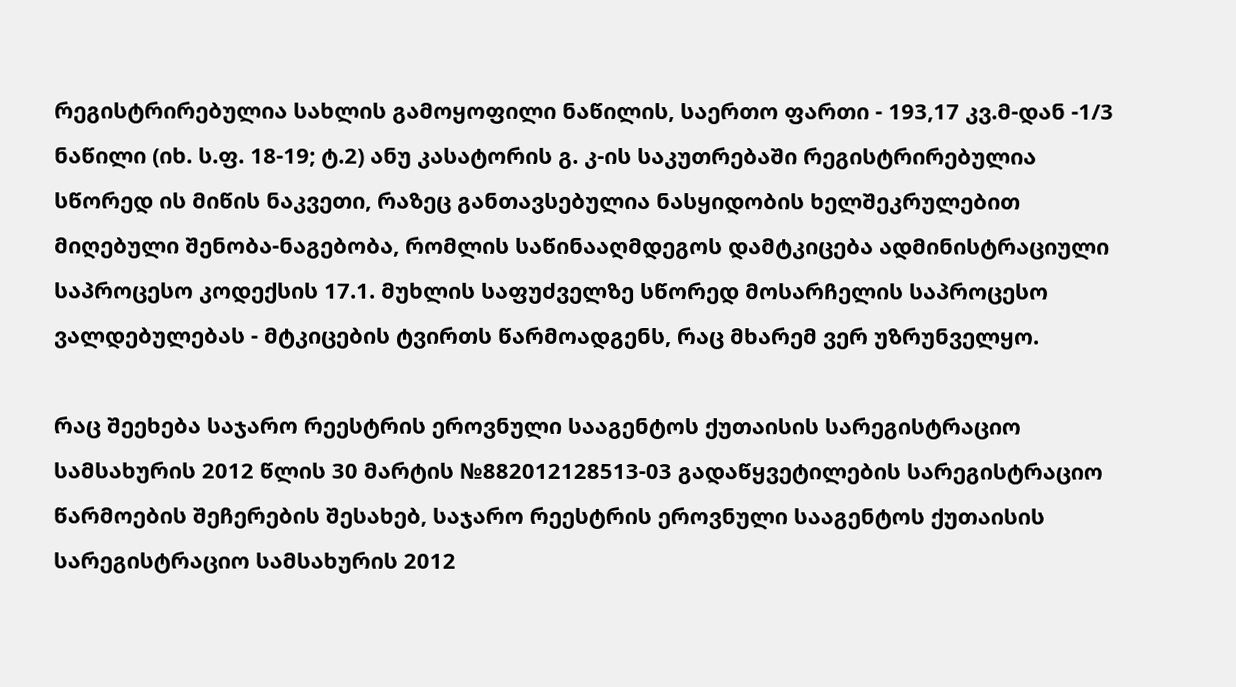რეგისტრირებულია სახლის გამოყოფილი ნაწილის, საერთო ფართი - 193,17 კვ.მ-დან -1/3 ნაწილი (იხ. ს.ფ. 18-19; ტ.2) ანუ კასატორის გ. კ-ის საკუთრებაში რეგისტრირებულია სწორედ ის მიწის ნაკვეთი, რაზეც განთავსებულია ნასყიდობის ხელშეკრულებით მიღებული შენობა-ნაგებობა, რომლის საწინააღმდეგოს დამტკიცება ადმინისტრაციული საპროცესო კოდექსის 17.1. მუხლის საფუძველზე სწორედ მოსარჩელის საპროცესო ვალდებულებას - მტკიცების ტვირთს წარმოადგენს, რაც მხარემ ვერ უზრუნველყო.

რაც შეეხება საჯარო რეესტრის ეროვნული სააგენტოს ქუთაისის სარეგისტრაციო სამსახურის 2012 წლის 30 მარტის №882012128513-03 გადაწყვეტილების სარეგისტრაციო წარმოების შეჩერების შესახებ, საჯარო რეესტრის ეროვნული სააგენტოს ქუთაისის სარეგისტრაციო სამსახურის 2012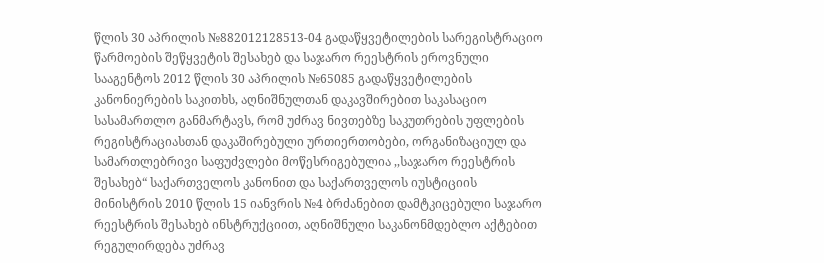წლის 30 აპრილის №882012128513-04 გადაწყვეტილების სარეგისტრაციო წარმოების შეწყვეტის შესახებ და საჯარო რეესტრის ეროვნული სააგენტოს 2012 წლის 30 აპრილის №65085 გადაწყვეტილების კანონიერების საკითხს, აღნიშნულთან დაკავშირებით საკასაციო სასამართლო განმარტავს, რომ უძრავ ნივთებზე საკუთრების უფლების რეგისტრაციასთან დაკაშირებული ურთიერთობები, ორგანიზაციულ და სამართლებრივი საფუძვლები მოწესრიგებულია ,,საჯარო რეესტრის შესახებ“ საქართველოს კანონით და საქართველოს იუსტიციის მინისტრის 2010 წლის 15 იანვრის №4 ბრძანებით დამტკიცებული საჯარო რეესტრის შესახებ ინსტრუქციით, აღნიშნული საკანონმდებლო აქტებით რეგულირდება უძრავ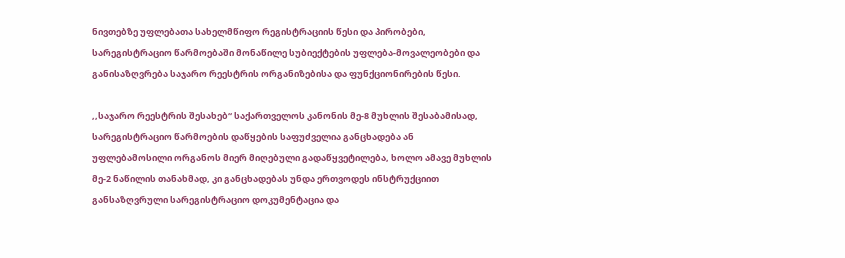ნივთებზე უფლებათა სახელმწიფო რეგისტრაციის წესი და პირობები, სარეგისტრაციო წარმოებაში მონაწილე სუბიექტების უფლება-მოვალეობები და განისაზღვრება საჯარო რეესტრის ორგანიზებისა და ფუნქციონირების წესი.

,,საჯარო რეესტრის შესახებ“ საქართველოს კანონის მე-8 მუხლის შესაბამისად, სარეგისტრაციო წარმოების დაწყების საფუძველია განცხადება ან უფლებამოსილი ორგანოს მიერ მიღებული გადაწყვეტილება, ხოლო ამავე მუხლის მე-2 ნაწილის თანახმად, კი განცხადებას უნდა ერთვოდეს ინსტრუქციით განსაზღვრული სარეგისტრაციო დოკუმენტაცია და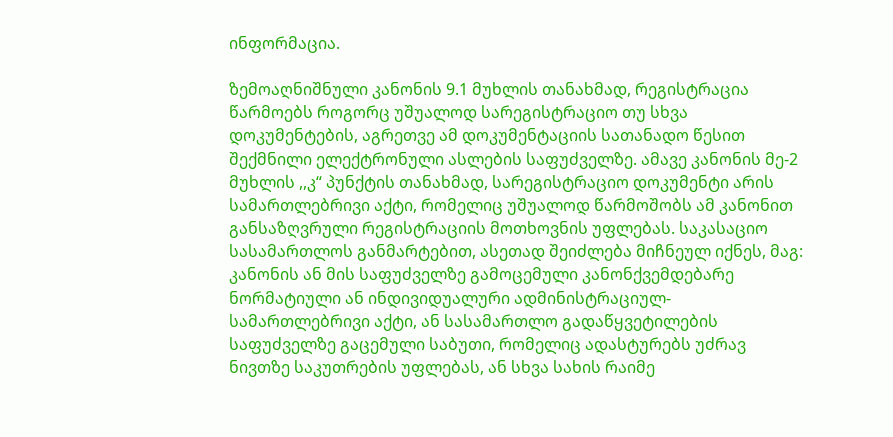ინფორმაცია.

ზემოაღნიშნული კანონის 9.1 მუხლის თანახმად, რეგისტრაცია წარმოებს როგორც უშუალოდ სარეგისტრაციო თუ სხვა დოკუმენტების, აგრეთვე ამ დოკუმენტაციის სათანადო წესით შექმნილი ელექტრონული ასლების საფუძველზე. ამავე კანონის მე-2 მუხლის ,,კ“ პუნქტის თანახმად, სარეგისტრაციო დოკუმენტი არის სამართლებრივი აქტი, რომელიც უშუალოდ წარმოშობს ამ კანონით განსაზღვრული რეგისტრაციის მოთხოვნის უფლებას. საკასაციო სასამართლოს განმარტებით, ასეთად შეიძლება მიჩნეულ იქნეს, მაგ: კანონის ან მის საფუძველზე გამოცემული კანონქვემდებარე ნორმატიული ან ინდივიდუალური ადმინისტრაციულ-სამართლებრივი აქტი, ან სასამართლო გადაწყვეტილების საფუძველზე გაცემული საბუთი, რომელიც ადასტურებს უძრავ ნივთზე საკუთრების უფლებას, ან სხვა სახის რაიმე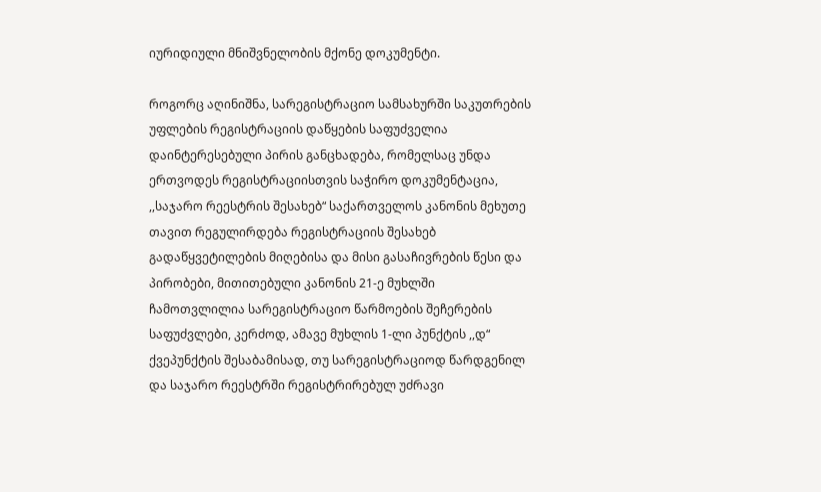იურიდიული მნიშვნელობის მქონე დოკუმენტი.

როგორც აღინიშნა, სარეგისტრაციო სამსახურში საკუთრების უფლების რეგისტრაციის დაწყების საფუძველია დაინტერესებული პირის განცხადება, რომელსაც უნდა ერთვოდეს რეგისტრაციისთვის საჭირო დოკუმენტაცია, ,,საჯარო რეესტრის შესახებ“ საქართველოს კანონის მეხუთე თავით რეგულირდება რეგისტრაციის შესახებ გადაწყვეტილების მიღებისა და მისი გასაჩივრების წესი და პირობები, მითითებული კანონის 21-ე მუხლში ჩამოთვლილია სარეგისტრაციო წარმოების შეჩერების საფუძვლები, კერძოდ, ამავე მუხლის 1-ლი პუნქტის ,,დ“ ქვეპუნქტის შესაბამისად, თუ სარეგისტრაციოდ წარდგენილ და საჯარო რეესტრში რეგისტრირებულ უძრავი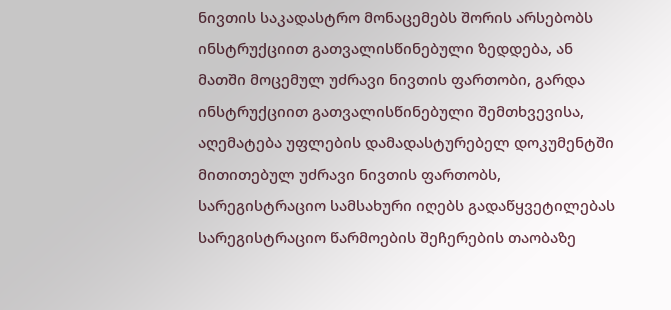ნივთის საკადასტრო მონაცემებს შორის არსებობს ინსტრუქციით გათვალისწინებული ზედდება, ან მათში მოცემულ უძრავი ნივთის ფართობი, გარდა ინსტრუქციით გათვალისწინებული შემთხვევისა, აღემატება უფლების დამადასტურებელ დოკუმენტში მითითებულ უძრავი ნივთის ფართობს, სარეგისტრაციო სამსახური იღებს გადაწყვეტილებას სარეგისტრაციო წარმოების შეჩერების თაობაზე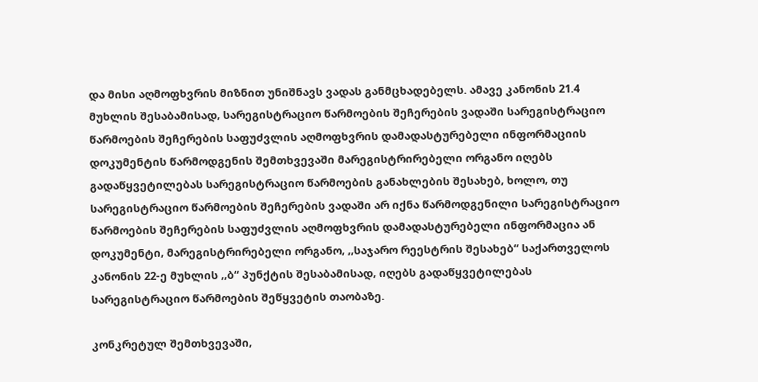და მისი აღმოფხვრის მიზნით უნიშნავს ვადას განმცხადებელს. ამავე კანონის 21.4 მუხლის შესაბამისად, სარეგისტრაციო წარმოების შეჩერების ვადაში სარეგისტრაციო წარმოების შეჩერების საფუძვლის აღმოფხვრის დამადასტურებელი ინფორმაციის დოკუმენტის წარმოდგენის შემთხვევაში მარეგისტრირებელი ორგანო იღებს გადაწყვეტილებას სარეგისტრაციო წარმოების განახლების შესახებ, ხოლო, თუ სარეგისტრაციო წარმოების შეჩერების ვადაში არ იქნა წარმოდგენილი სარეგისტრაციო წარმოების შეჩერების საფუძვლის აღმოფხვრის დამადასტურებელი ინფორმაცია ან დოკუმენტი, მარეგისტრირებელი ორგანო, ,,საჯარო რეესტრის შესახებ“ საქართველოს კანონის 22-ე მუხლის ,,ბ“ პუნქტის შესაბამისად, იღებს გადაწყვეტილებას სარეგისტრაციო წარმოების შეწყვეტის თაობაზე.

კონკრეტულ შემთხვევაში,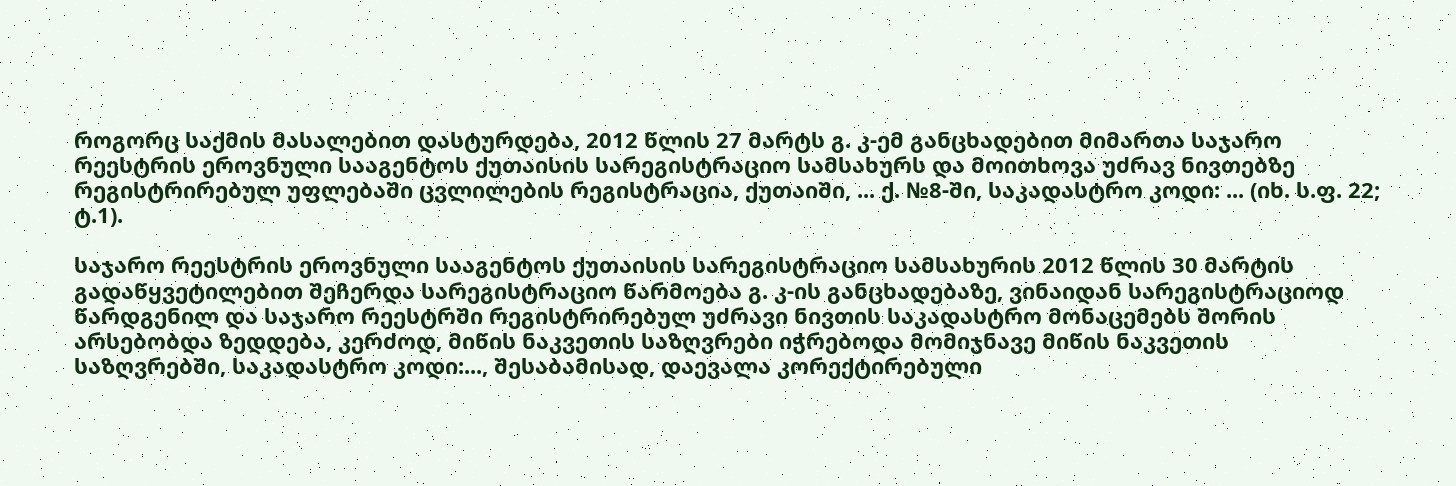როგორც საქმის მასალებით დასტურდება, 2012 წლის 27 მარტს გ. კ-ემ განცხადებით მიმართა საჯარო რეესტრის ეროვნული სააგენტოს ქუთაისის სარეგისტრაციო სამსახურს და მოითხოვა უძრავ ნივთებზე რეგისტრირებულ უფლებაში ცვლილების რეგისტრაცია, ქუთაიში, ... ქ. №8-ში, საკადასტრო კოდი: ... (იხ. ს.ფ. 22; ტ.1).

საჯარო რეესტრის ეროვნული სააგენტოს ქუთაისის სარეგისტრაციო სამსახურის 2012 წლის 30 მარტის გადაწყვეტილებით შეჩერდა სარეგისტრაციო წარმოება გ. კ-ის განცხადებაზე, ვინაიდან სარეგისტრაციოდ წარდგენილ და საჯარო რეესტრში რეგისტრირებულ უძრავი ნივთის საკადასტრო მონაცემებს შორის არსებობდა ზედდება, კერძოდ, მიწის ნაკვეთის საზღვრები იჭრებოდა მომიჯნავე მიწის ნაკვეთის საზღვრებში, საკადასტრო კოდი:..., შესაბამისად, დაევალა კორექტირებული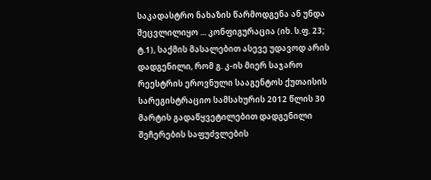საკადასტრო ნახაზის წარმოდგენა ან უნდა შეცვლილიყო ... კონფიგურაცია (იხ. ს.ფ. 23; ტ.1), საქმის მასალებით ასევე უდავოდ არის დადგენილი, რომ გ. კ-ის მიერ საჯარო რეესტრის ეროვნული სააგენტოს ქუთაისის სარეგისტრაციო სამსახურის 2012 წლის 30 მარტის გადაწყვეტილებით დადგენილი შეჩერების საფუძვლების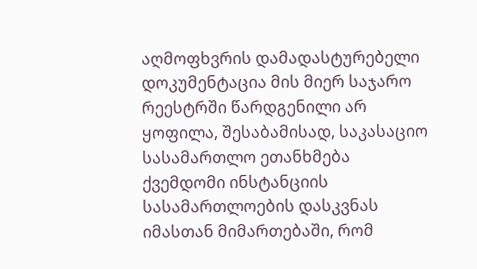აღმოფხვრის დამადასტურებელი დოკუმენტაცია მის მიერ საჯარო რეესტრში წარდგენილი არ ყოფილა, შესაბამისად, საკასაციო სასამართლო ეთანხმება ქვემდომი ინსტანციის სასამართლოების დასკვნას იმასთან მიმართებაში, რომ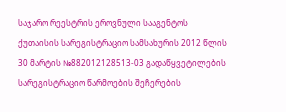საჯარო რეესტრის ეროვნული სააგენტოს ქუთაისის სარეგისტრაციო სამსახურის 2012 წლის 30 მარტის №882012128513-03 გადაწყვეტილების სარეგისტრაციო წარმოების შეჩერების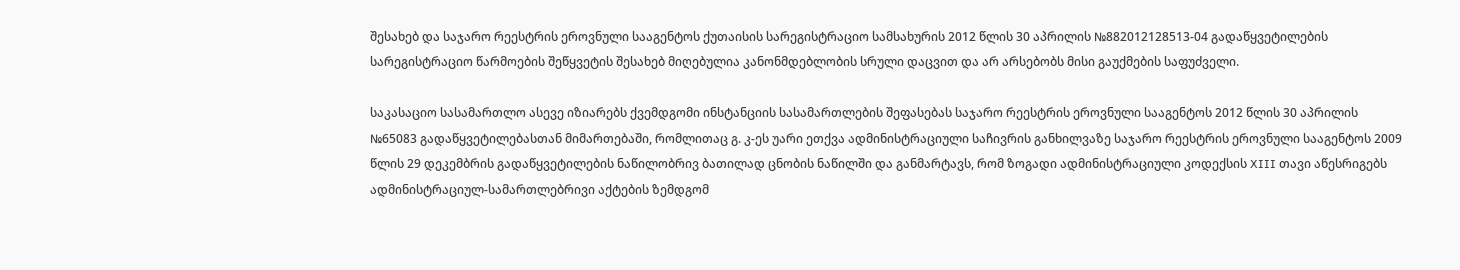შესახებ და საჯარო რეესტრის ეროვნული სააგენტოს ქუთაისის სარეგისტრაციო სამსახურის 2012 წლის 30 აპრილის №882012128513-04 გადაწყვეტილების სარეგისტრაციო წარმოების შეწყვეტის შესახებ მიღებულია კანონმდებლობის სრული დაცვით და არ არსებობს მისი გაუქმების საფუძველი.

საკასაციო სასამართლო ასევე იზიარებს ქვემდგომი ინსტანციის სასამართლების შეფასებას საჯარო რეესტრის ეროვნული სააგენტოს 2012 წლის 30 აპრილის №65083 გადაწყვეტილებასთან მიმართებაში, რომლითაც გ. კ-ეს უარი ეთქვა ადმინისტრაციული საჩივრის განხილვაზე საჯარო რეესტრის ეროვნული სააგენტოს 2009 წლის 29 დეკემბრის გადაწყვეტილების ნაწილობრივ ბათილად ცნობის ნაწილში და განმარტავს, რომ ზოგადი ადმინისტრაციული კოდექსის XIII თავი აწესრიგებს ადმინისტრაციულ-სამართლებრივი აქტების ზემდგომ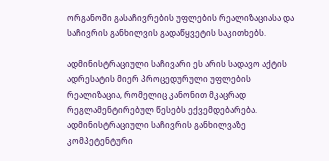ორგანოში გასაჩივრების უფლების რეალიზაციასა და საჩივრის განხილვის გადაწყვეტის საკითხებს.

ადმინისტრაციული საჩივარი ეს არის სადავო აქტის ადრესატის მიერ პროცედურული უფლების რეალიზაცია, რომელიც კანონით მკაცრად რეგლამენტირებულ წესებს ექვემდებარება. ადმინისტრაციული საჩივრის განხილვაზე კომპეტენტური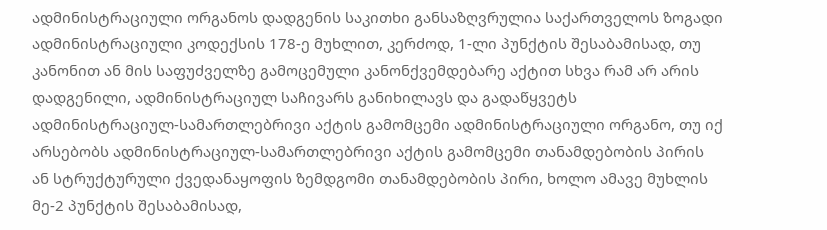ადმინისტრაციული ორგანოს დადგენის საკითხი განსაზღვრულია საქართველოს ზოგადი ადმინისტრაციული კოდექსის 178-ე მუხლით, კერძოდ, 1-ლი პუნქტის შესაბამისად, თუ კანონით ან მის საფუძველზე გამოცემული კანონქვემდებარე აქტით სხვა რამ არ არის დადგენილი, ადმინისტრაციულ საჩივარს განიხილავს და გადაწყვეტს ადმინისტრაციულ-სამართლებრივი აქტის გამომცემი ადმინისტრაციული ორგანო, თუ იქ არსებობს ადმინისტრაციულ-სამართლებრივი აქტის გამომცემი თანამდებობის პირის ან სტრუქტურული ქვედანაყოფის ზემდგომი თანამდებობის პირი, ხოლო ამავე მუხლის მე-2 პუნქტის შესაბამისად,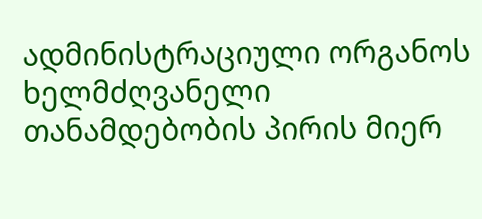ადმინისტრაციული ორგანოს ხელმძღვანელი თანამდებობის პირის მიერ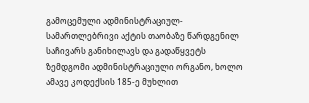გამოცემული ადმინისტრაციულ-სამართლებრივი აქტის თაობაზე წარდგენილ საჩივარს განიხილავს და გადაწყვეტს ზემდგომი ადმინისტრაციული ორგანო, ხოლო ამავე კოდექსის 185-ე მუხლით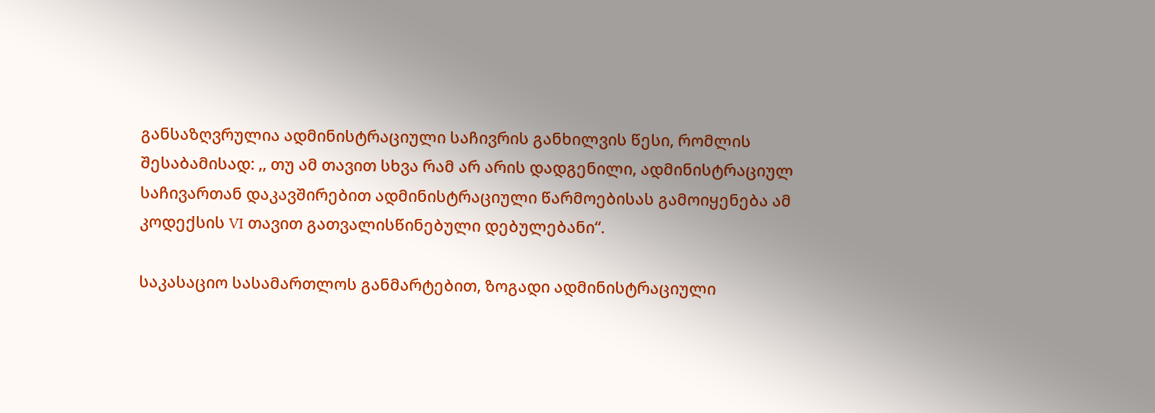განსაზღვრულია ადმინისტრაციული საჩივრის განხილვის წესი, რომლის შესაბამისად: ,, თუ ამ თავით სხვა რამ არ არის დადგენილი, ადმინისტრაციულ საჩივართან დაკავშირებით ადმინისტრაციული წარმოებისას გამოიყენება ამ კოდექსის VI თავით გათვალისწინებული დებულებანი“.

საკასაციო სასამართლოს განმარტებით, ზოგადი ადმინისტრაციული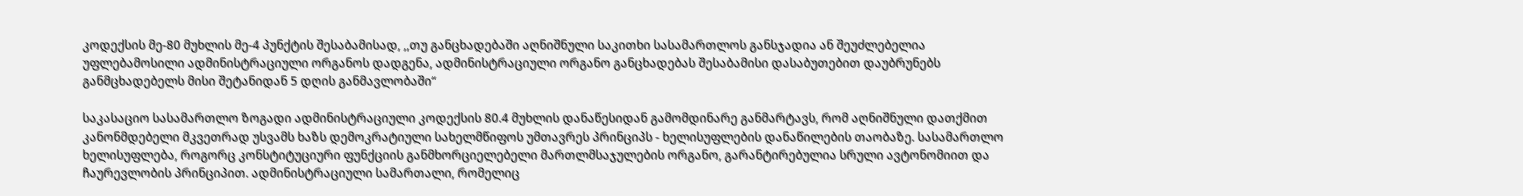კოდექსის მე-80 მუხლის მე-4 პუნქტის შესაბამისად, ,,თუ განცხადებაში აღნიშნული საკითხი სასამართლოს განსჯადია ან შეუძლებელია უფლებამოსილი ადმინისტრაციული ორგანოს დადგენა, ადმინისტრაციული ორგანო განცხადებას შესაბამისი დასაბუთებით დაუბრუნებს განმცხადებელს მისი შეტანიდან 5 დღის განმავლობაში“

საკასაციო სასამართლო ზოგადი ადმინისტრაციული კოდექსის 80.4 მუხლის დანაწესიდან გამომდინარე განმარტავს, რომ აღნიშნული დათქმით კანონმდებელი მკვეთრად უსვამს ხაზს დემოკრატიული სახელმწიფოს უმთავრეს პრინციპს - ხელისუფლების დანაწილების თაობაზე. სასამართლო ხელისუფლება, როგორც კონსტიტუციური ფუნქციის განმხორციელებელი მართლმსაჯულების ორგანო, გარანტირებულია სრული ავტონომიით და ჩაურევლობის პრინციპით. ადმინისტრაციული სამართალი, რომელიც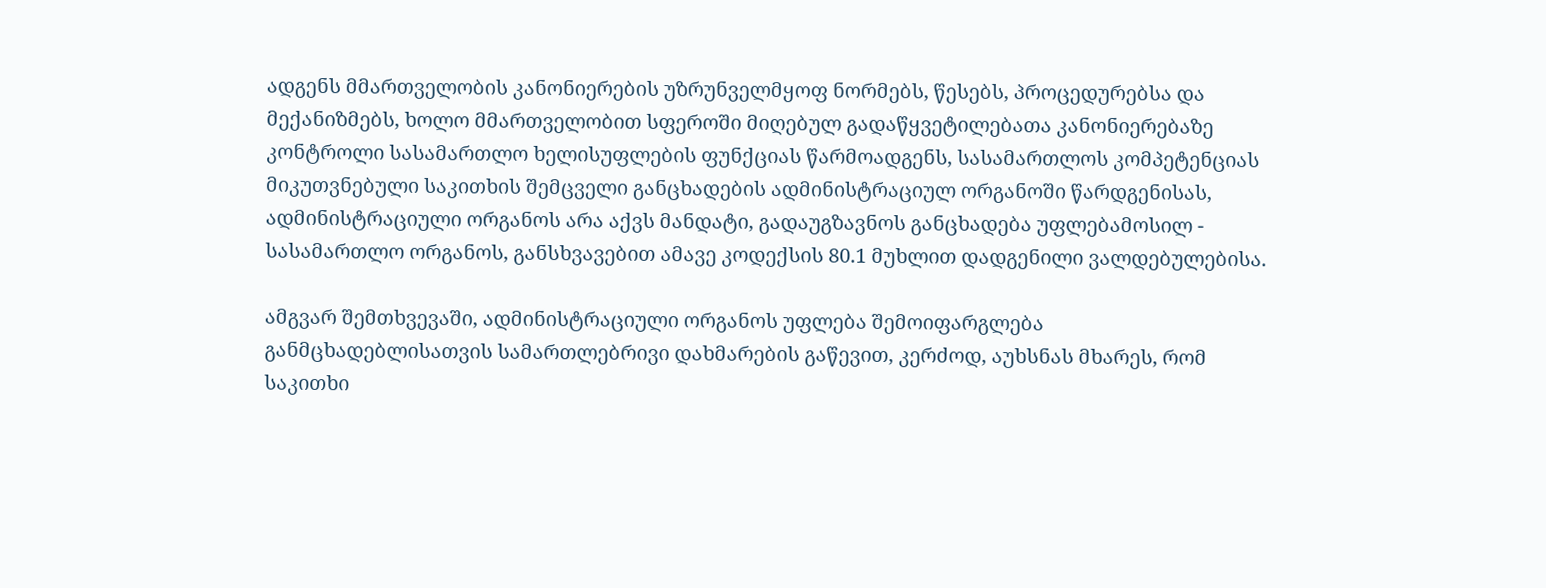ადგენს მმართველობის კანონიერების უზრუნველმყოფ ნორმებს, წესებს, პროცედურებსა და მექანიზმებს, ხოლო მმართველობით სფეროში მიღებულ გადაწყვეტილებათა კანონიერებაზე კონტროლი სასამართლო ხელისუფლების ფუნქციას წარმოადგენს, სასამართლოს კომპეტენციას მიკუთვნებული საკითხის შემცველი განცხადების ადმინისტრაციულ ორგანოში წარდგენისას, ადმინისტრაციული ორგანოს არა აქვს მანდატი, გადაუგზავნოს განცხადება უფლებამოსილ - სასამართლო ორგანოს, განსხვავებით ამავე კოდექსის 80.1 მუხლით დადგენილი ვალდებულებისა.

ამგვარ შემთხვევაში, ადმინისტრაციული ორგანოს უფლება შემოიფარგლება განმცხადებლისათვის სამართლებრივი დახმარების გაწევით, კერძოდ, აუხსნას მხარეს, რომ საკითხი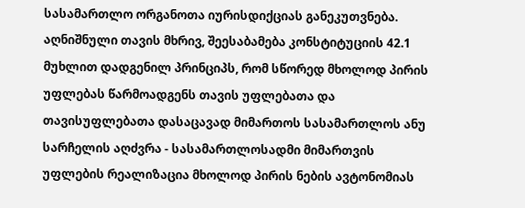სასამართლო ორგანოთა იურისდიქციას განეკუთვნება. აღნიშნული თავის მხრივ, შეესაბამება კონსტიტუციის 42.1 მუხლით დადგენილ პრინციპს, რომ სწორედ მხოლოდ პირის უფლებას წარმოადგენს თავის უფლებათა და თავისუფლებათა დასაცავად მიმართოს სასამართლოს ანუ სარჩელის აღძვრა - სასამართლოსადმი მიმართვის უფლების რეალიზაცია მხოლოდ პირის ნების ავტონომიას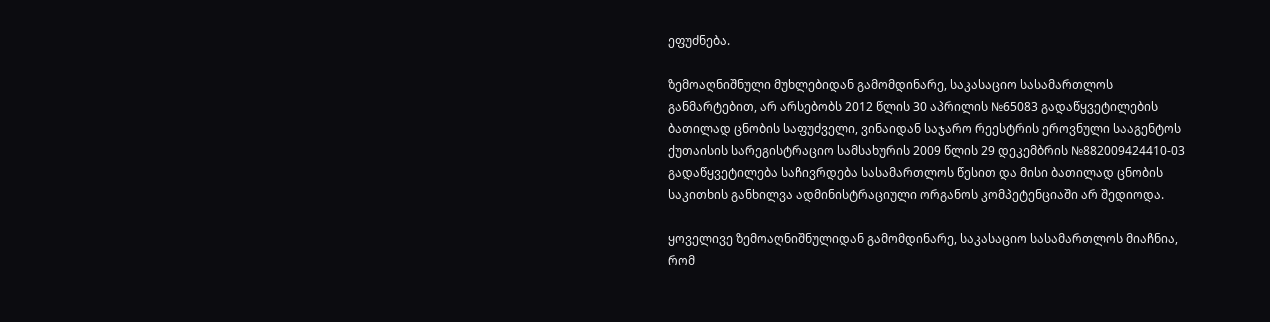ეფუძნება.

ზემოაღნიშნული მუხლებიდან გამომდინარე, საკასაციო სასამართლოს განმარტებით, არ არსებობს 2012 წლის 30 აპრილის №65083 გადაწყვეტილების ბათილად ცნობის საფუძველი, ვინაიდან საჯარო რეესტრის ეროვნული სააგენტოს ქუთაისის სარეგისტრაციო სამსახურის 2009 წლის 29 დეკემბრის №882009424410-03 გადაწყვეტილება საჩივრდება სასამართლოს წესით და მისი ბათილად ცნობის საკითხის განხილვა ადმინისტრაციული ორგანოს კომპეტენციაში არ შედიოდა.

ყოველივე ზემოაღნიშნულიდან გამომდინარე, საკასაციო სასამართლოს მიაჩნია, რომ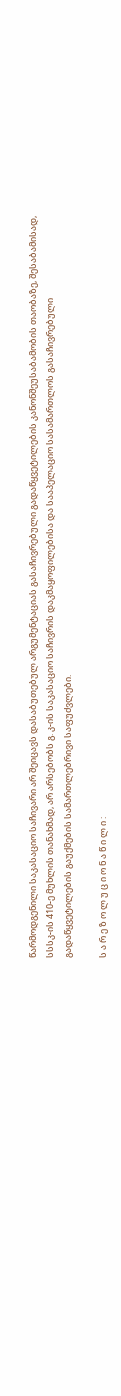წარმოდგენილი საკასაციო საჩივარი არ შეიცავს დასაბუთებულ არგუმენტაციას გასაჩივრებული გადაწყვეტილების კანონშეუსაბამობის თაობაზე, შესაბამისად, სსსკ-ის 410-ე მუხლის თანახმად, არ არსებობს გ. კ-ის საკასაციო საჩივრის დაკმაყოფილებისა და სააპელაციო სასამართლოს გასაჩივრებული გადაწყვეტილების გაუქმების სამართლებრივი საფუძვლები.

ს ა რ ე ზ ო ლ უ ც ი ო ნ ა წ ი ლ ი :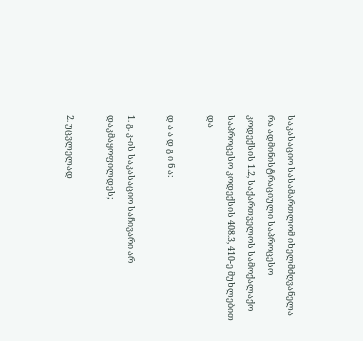საკასაციო სასამართლომ იხელმძღვანელა რა ადმინისტრაციული საპროცესო კოდექსის 1.2, საქართველოს სამოქალაქო საპროცესო კოდექსის 408.3, 410-ე მუხლებით და

დ ა ა დ გ ი ნ ა:

1. გ. კ-ის საკასაციო საჩივარი არ დაკმაყოფილდეს;

2. უცვლელად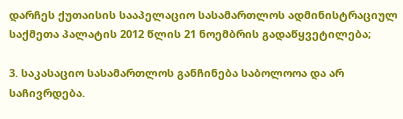დარჩეს ქუთაისის სააპელაციო სასამართლოს ადმინისტრაციულ საქმეთა პალატის 2012 წლის 21 ნოემბრის გადაწყვეტილება;

3. საკასაციო სასამართლოს განჩინება საბოლოოა და არ საჩივრდება.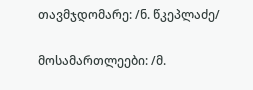თავმჯდომარე: /ნ. წკეპლაძე/

მოსამართლეები: /მ.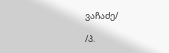ვაჩაძე/

/პ.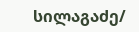სილაგაძე/